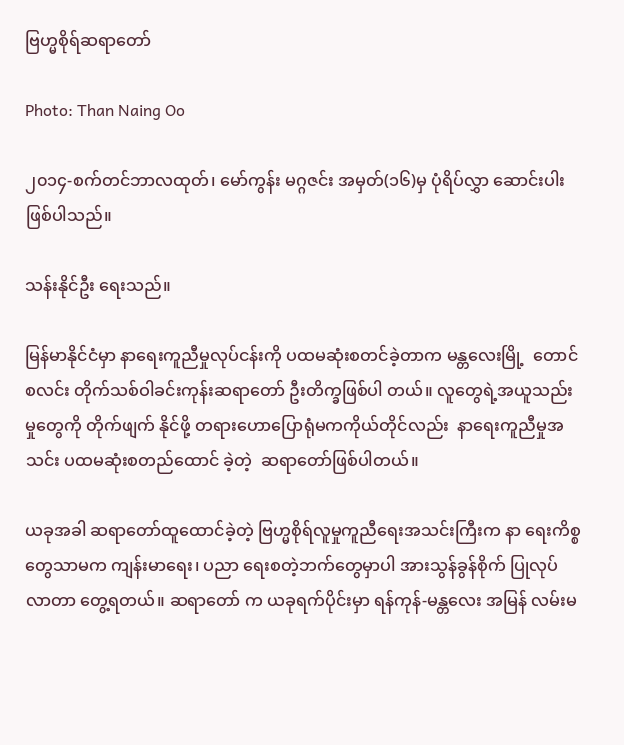ဗြဟ္မစိုရ်ဆရာတော်

Photo: Than Naing Oo

၂၀၁၄-စက်တင်ဘာလထုတ်၊ မော်ကွန်း မဂ္ဂဇင်း အမှတ်(၁၆)မှ ပုံရိပ်လွှာ ဆောင်းပါး ဖြစ်ပါသည်။

သန်းနိုင်ဦး ရေးသည်။

မြန်မာနိုင်ငံမှာ နာရေးကူညီမှုလုပ်ငန်းကို ပထမဆုံးစတင်ခဲ့တာက မန္တလေးမြို့  တောင်စလင်း တိုက်သစ်ဝါခင်းကုန်းဆရာတော် ဦးတိက္ခဖြစ်ပါ တယ်။ လူတွေရဲ့အယူသည်းမှုတွေကို တိုက်ဖျက် နိုင်ဖို့ တရားဟောပြောရုံမကကိုယ်တိုင်လည်း  နာရေးကူညီမှုအသင်း ပထမဆုံးစတည်ထောင် ခဲ့တဲ့  ဆရာတော်ဖြစ်ပါတယ်။

ယခုအခါ ဆရာတော်ထူထောင်ခဲ့တဲ့ ဗြဟ္မစိုရ်လူမှုကူညီရေးအသင်းကြီးက နာ ရေးကိစ္စတွေသာမက ကျန်းမာရေး၊ ပညာ ရေးစတဲ့ဘက်တွေမှာပါ အားသွန်ခွန်စိုက် ပြုလုပ်လာတာ တွေ့ရတယ်။ ဆရာတော် က ယခုရက်ပိုင်းမှာ ရန်ကုန်-မန္တလေး အမြန် လမ်းမ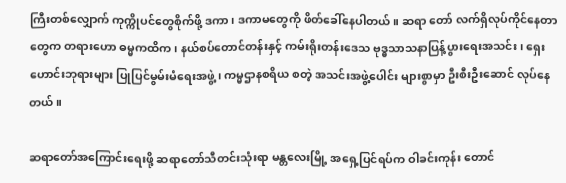ကြီးတစ်လျှောက် ကုက္ကိုပင်တွေစိုက်ဖို့ ဒကာ၊ ဒကာမတွေကို ဖိတ်ခေါ်နေပါတယ်။ ဆရာ တော် လက်ရှိလုပ်ကိုင်နေတာတွေက တရားဟော ဓမ္မကထိက၊ နယ်စပ်တောင်တန်းနှင့် ကမ်းရိုးတန်းဒေသ ဗုဒ္ဓသာသနာပြန့်ပွားရေးအသင်း၊ ရှေးဟောင်းဘုရားများ ပြုပြင်မွမ်းမံရေးအဖွဲ့၊ ကမ္မဌာနစရိယ စတဲ့ အသင်းအဖွဲ့ပေါင်း များစွာမှာ ဦးစီးဦးဆောင် လုပ်နေတယ်။

ဆရာတော်အကြောင်းရေးဖို့ ဆရာတော်သီတင်းသုံးရာ မန္တလေးမြို့ အရှေ့ပြင်ရပ်က ဝါခင်းကုန်း တောင်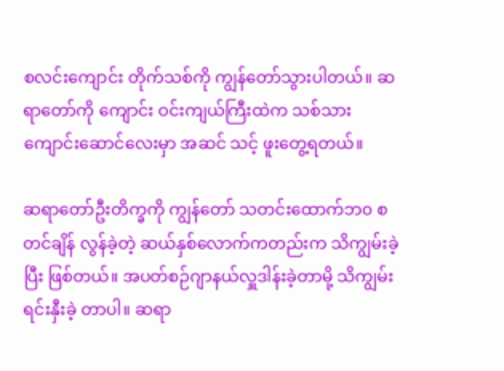စလင်းကျောင်း တိုက်သစ်ကို ကျွန်တော်သွားပါတယ်။ ဆရာတော်ကို ကျောင်း ဝင်းကျယ်ကြီးထဲက သစ်သားကျောင်းဆောင်လေးမှာ အဆင် သင့် ဖူးတွေ့ရတယ်။

ဆရာတော်ဦးတိက္ခကို ကျွန်တော် သတင်းထောက်ဘ၀ စတင်ချိန် လွန်ခဲ့တဲ့ ဆယ်နှစ်လောက်ကတည်းက သိကျွမ်းခဲ့ပြီး ဖြစ်တယ်။ အပတ်စဉ်ဂျာနယ်လှူဒါန်းခဲ့တာမို့ သိကျွမ်းရင်းနှီးခဲ့ တာပါ။ ဆရာ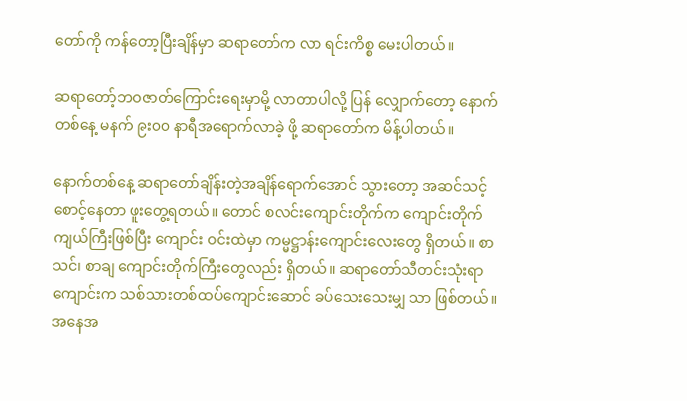တော်ကို ကန်တော့ပြီးချိန်မှာ ဆရာတော်က လာ ရင်းကိစ္စ မေးပါတယ်။

ဆရာတော့်ဘဝဇာတ်ကြောင်းရေးမှာမို့ လာတာပါလို့ ပြန် လျှောက်တော့ နောက်တစ်နေ့ မနက် ၉း၀၀ နာရီအရောက်လာခဲ့ ဖို့ ဆရာတော်က မိန့်ပါတယ်။

နောက်တစ်နေ့ ဆရာတော်ချိန်းတဲ့အချိန်ရောက်အောင် သွားတော့ အဆင်သင့်စောင့်နေတာ ဖူးတွေ့ရတယ်။ တောင် စလင်းကျောင်းတိုက်က ကျောင်းတိုက်ကျယ်ကြီးဖြစ်ပြီး ကျောင်း ဝင်းထဲမှာ ကမ္မဋ္ဌာန်းကျောင်းလေးတွေ ရှိတယ်။ စာသင်၊ စာချ ကျောင်းတိုက်ကြီးတွေလည်း ရှိတယ်။ ဆရာတော်သီတင်းသုံးရာ ကျောင်းက သစ်သားတစ်ထပ်ကျောင်းဆောင် ခပ်သေးသေးမျှ သာ ဖြစ်တယ်။ အနေအ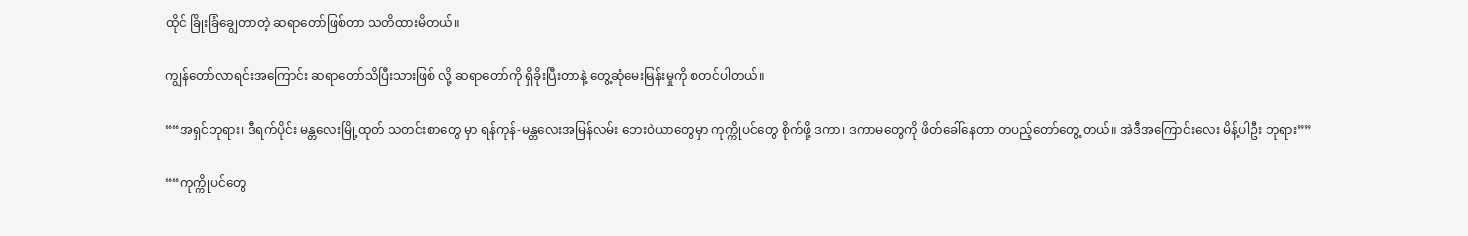ထိုင် ခြိုးခြံချွေတာတဲ့ ဆရာတော်ဖြစ်တာ သတိထားမိတယ်။

ကျွန်တော်လာရင်းအကြောင်း ဆရာတော်သိပြီးသားဖြစ် လို့ ဆရာတော်ကို ရှိခိုးပြီးတာနဲ့ တွေ့ဆုံမေးမြန်းမှုကို စတင်ပါတယ်။

““အရှင်ဘုရား၊ ဒီရက်ပိုင်း မန္တလေးမြို့ထုတ် သတင်းစာတွေ မှာ ရန်ကုန်-မန္တလေးအမြန်လမ်း ဘေးဝဲယာတွေမှာ ကုက္ကိုပင်တွေ စိုက်ဖို့ ဒကာ၊ ဒကာမတွေကို ဖိတ်ခေါ်နေတာ တပည့်တော်တွေ့ တယ်။ အဲဒီအကြောင်းလေး မိန့်ပါဦး ဘုရား””

““ကုက္ကိုပင်တွေ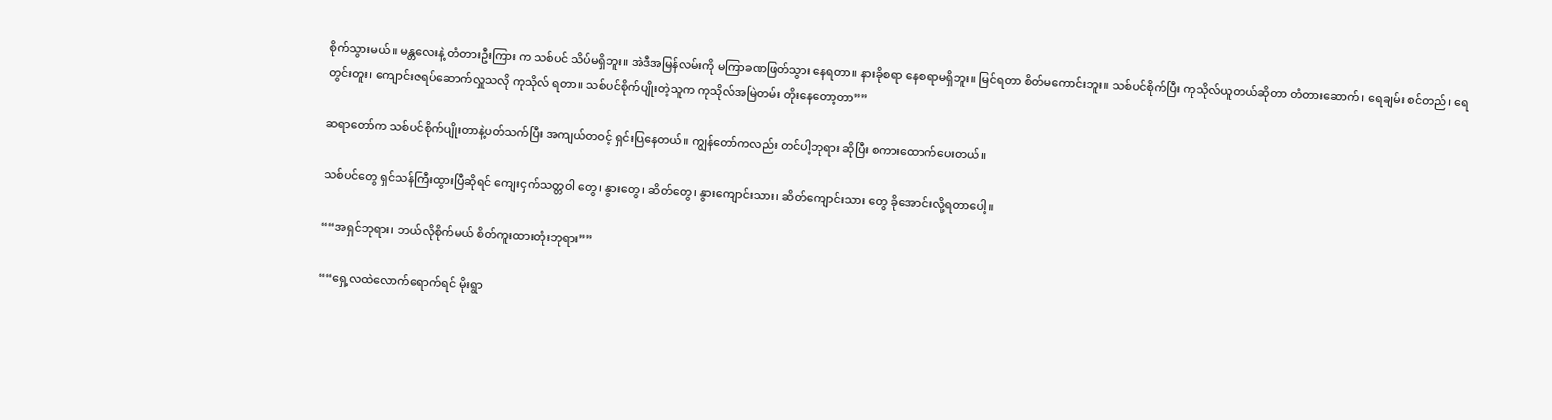စိုက်သွားမယ်။ မန္တလေးနဲ့ တံတားဦးကြား က သစ်ပင် သိပ်မရှိဘူး။ အဲဒီအမြန်လမ်းကို မကြာခဏဖြတ်သွား နေရတာ။ နားခိုစရာ နေစရာမရှိဘူး။ မြင်ရတာ စိတ်မကောင်းဘူး။ သစ်ပင်စိုက်ပြီး ကုသိုလ်ယူတယ်ဆိုတာ တံတားဆောက်၊ ရေချမ်း စင်တည်၊ ရေတွင်းတူး၊ ကျောင်းဇရပ်ဆောက်လှူသလို ကုသိုလ် ရတာ။ သစ်ပင်စိုက်ပျိုးတဲ့သူက ကုသိုလ်အမြဲတမ်း တိုးနေတော့တာ””

ဆရာတော်က သစ်ပင်စိုက်ပျိုးတာနဲ့ပတ်သက်ပြီး အကျယ်တဝင့် ရှင်းပြနေတယ်။ ကျွန်တော်ကလည်း တင်ပါ့ဘုရား ဆိုပြီး စကားထောက်ပေးတယ်။

သစ်ပင်တွေ ရှင်သန်ကြီးထွားပြီဆိုရင် ကျေးငှက်သတ္တဝါ တွေ၊ နွားတွေ၊ ဆိတ်တွေ၊ နွားကျောင်းသား၊ ဆိတ်ကျောင်းသား တွေ ခိုအောင်းလို့ရတာပေါ့။

““အရှင်ဘုရား၊ ဘယ်လိုစိုက်မယ် စိတ်ကူးထားတုံးဘုရား””

““ရှေ့လထဲလောက်ရောက်ရင် မိုးရွာ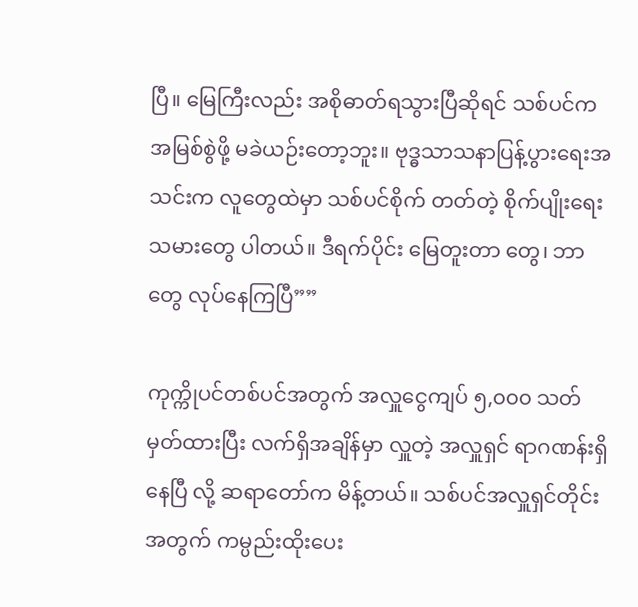ပြီ။ မြေကြီးလည်း အစိုဓာတ်ရသွားပြီဆိုရင် သစ်ပင်က အမြစ်စွဲဖို့ မခဲယဉ်းတော့ဘူး။ ဗုဒ္ဓသာသနာပြန့်ပွားရေးအသင်းက လူတွေထဲမှာ သစ်ပင်စိုက် တတ်တဲ့ စိုက်ပျိုးရေးသမားတွေ ပါတယ်။ ဒီရက်ပိုင်း မြေတူးတာ တွေ၊ ဘာတွေ လုပ်နေကြပြီ””

ကုက္ကိုပင်တစ်ပင်အတွက် အလှူငွေကျပ် ၅,၀၀၀ သတ် မှတ်ထားပြီး လက်ရှိအချိန်မှာ လှူတဲ့ အလှူရှင် ရာဂဏန်းရှိနေပြီ လို့ ဆရာတော်က မိန့်တယ်။ သစ်ပင်အလှူရှင်တိုင်းအတွက် ကမ္ပည်းထိုးပေး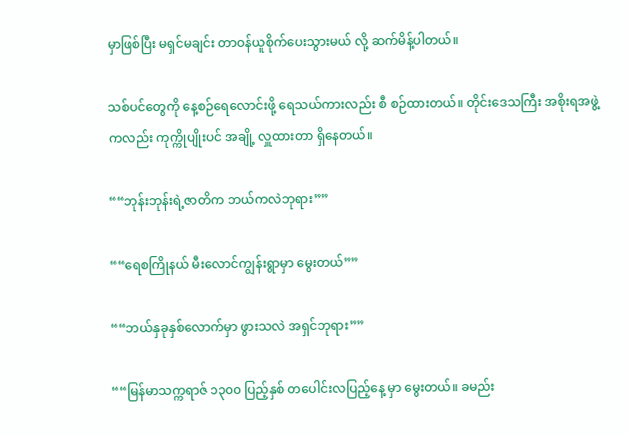မှာဖြစ်ပြီး မရှင်မချင်း တာဝန်ယူစိုက်ပေးသွားမယ် လို့ ဆက်မိန့်ပါတယ်။

သစ်ပင်တွေကို နေ့စဉ်ရေလောင်းဖို့ ရေသယ်ကားလည်း စီ စဉ်ထားတယ်။ တိုင်းဒေသကြီး အစိုးရအဖွဲ့ကလည်း ကုက္ကိုပျိုးပင် အချို့ လှူထားတာ ရှိနေတယ်။

““ဘုန်းဘုန်းရဲ့ဇာတိက ဘယ်ကလဲဘုရား””

““ရေစကြိုနယ် မီးလောင်ကျွန်းရွာမှာ မွေးတယ်””

““ဘယ်နှခုနှစ်လောက်မှာ ဖွားသလဲ အရှင်ဘုရား””

““မြန်မာသက္ကရာဇ် ၁၃၀၀ ပြည့်နှစ် တပေါင်းလပြည့်နေ့ မှာ မွေးတယ်။ ခမည်း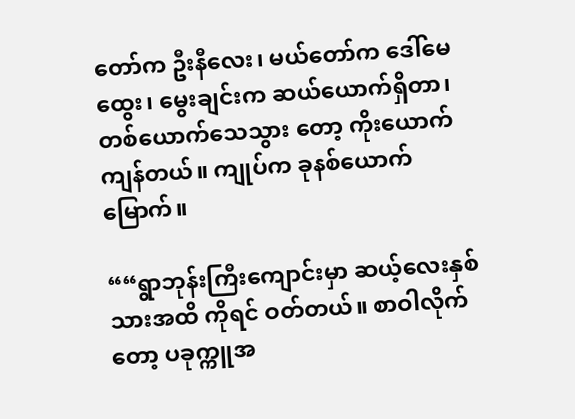တော်က ဦးနီလေး၊ မယ်တော်က ဒေါ်မေ ထွေး၊ မွေးချင်းက ဆယ်ယောက်ရှိတာ၊ တစ်ယောက်သေသွား တော့ ကိုးယောက်ကျန်တယ်။ ကျုပ်က ခုနစ်ယောက်မြောက်။

““ရွာဘုန်းကြီးကျောင်းမှာ ဆယ့်လေးနှစ်သားအထိ ကိုရင် ဝတ်တယ်။ စာဝါလိုက်တော့ ပခုက္ကူအ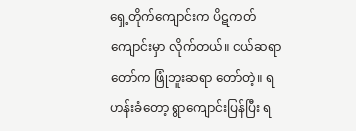ရှေ့တိုက်ကျောင်းက ပိဋကတ်ကျောင်းမှာ လိုက်တယ်။ ငယ်ဆရာတော်က ဖြုံဘူးဆရာ တော်တဲ့။ ရဟန်းခံတော့ ရွာကျောင်းပြန်ပြီး ရ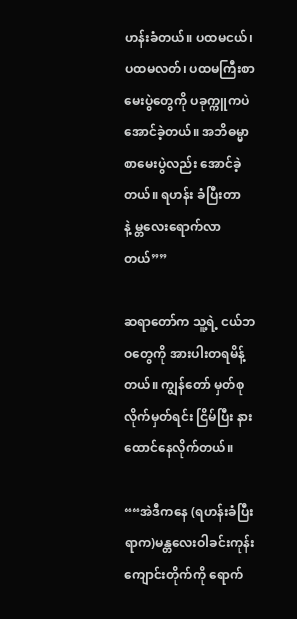ဟန်းခံတယ်။ ပထမငယ်၊ ပထမလတ်၊ ပထမကြီးစာမေးပွဲတွေကို ပခုက္ကူကပဲ အောင်ခဲ့တယ်။ အဘိဓမ္မာစာမေးပွဲလည်း အောင်ခဲ့တယ်။ ရဟန်း ခံပြီးတာနဲ့ မ္တလေးရောက်လာတယ်””

ဆရာတော်က သူ့ရဲ့ ငယ်ဘဝတွေကို အားပါးတရမိန့်တယ်။ ကျွန်တော် မှတ်စုလိုက်မှတ်ရင်း ငြိမ်ပြီး နားထောင်နေလိုက်တယ်။

““အဲဒီကနေ (ရဟန်းခံပြီးရာက)မန္တလေးဝါခင်းကုန်း ကျောင်းတိုက်ကို ရောက်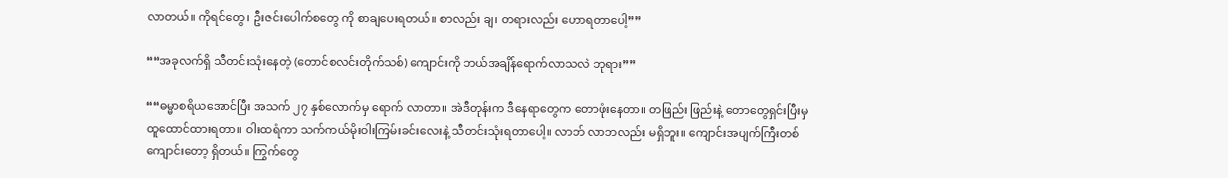လာတယ်။ ကိုရင်တွေ၊ ဦးဇင်းပေါက်စတွေ ကို စာချပေးရတယ်။ စာလည်း ချ၊ တရားလည်း ဟောရတာပေါ့””

““အခုလက်ရှိ သီတင်းသုံးနေတဲ့ (တောင်စလင်းတိုက်သစ်) ကျောင်းကို ဘယ်အချိန်ရောက်လာသလဲ ဘုရား””

““ဓမ္မာစရိယအောင်ပြီး အသက် ၂၇ နှစ်လောက်မှ ရောက် လာတာ။ အဲဒီတုန်းက ဒီနေရာတွေက တောဖုံးနေတာ။ တဖြည်း ဖြည်းနဲ့ တောတွေရှင်းပြီးမှ ထူထောင်ထားရတာ။ ဝါးထရံကာ သက်ကယ်မိုးဝါးကြမ်းခင်းလေးနဲ့ သီတင်းသုံးရတာပေါ့။ လာဘ် လာဘလည်း မရှိဘူး။ ကျောင်းအပျက်ကြီးတစ်ကျောင်းတော့ ရှိတယ်။ ကြွက်တွေ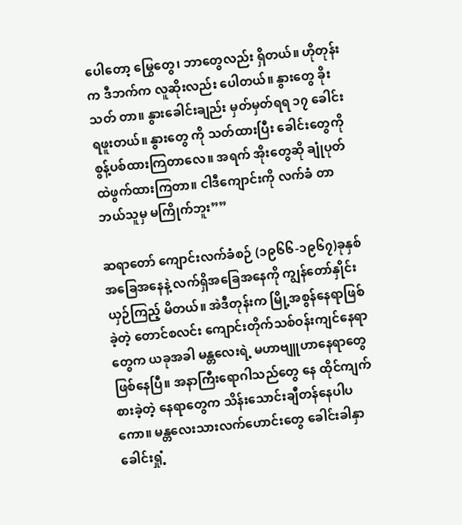ပေါတော့ မြွေတွေ၊ ဘာတွေလည်း ရှိတယ်။ ဟိုတုန်းက ဒီဘက်က လူဆိုးလည်း ပေါတယ်။ နွားတွေ ခိုးသတ် တာ။ နွားခေါင်းချည်း မှတ်မှတ်ရရ ၁၇ ခေါင်းရဖူးတယ်။ နွားတွေ ကို သတ်ထားပြီး ခေါင်းတွေကို စွန့်ပစ်ထားကြတာလေ။ အရက် အိုးတွေဆို ချုံပုတ်ထဲဖွက်ထားကြတာ။ ငါဒီကျောင်းကို လက်ခံ တာ ဘယ်သူမှ မကြိုက်ဘူး””

ဆရာတော် ကျောင်းလက်ခံစဉ် (၁၉၆၆-၁၉၆၇)ခုနှစ် အခြေအနေနဲ့ လက်ရှိအခြေအနေကို ကျွန်တော်နှိုင်းယှဉ်ကြည့် မိတယ်။ အဲဒီတုန်းက မြို့အစွန်နေရာဖြစ်ခဲ့တဲ့ တောင်စလင်း ကျောင်းတိုက်သစ်ဝန်းကျင်နေရာတွေက ယခုအခါ မန္တလေးရဲ့ မဟာဗျူဟာနေရာတွေ ဖြစ်နေပြီ။ အနာကြီးရောဂါသည်တွေ နေ ထိုင်ကျက်စားခဲ့တဲ့ နေရာတွေက သိန်းသောင်းချီတန်နေပါပ ကော။ မန္တလေးသားလက်ဟောင်းတွေ ခေါင်းခါနှာခေါင်းရှုံ့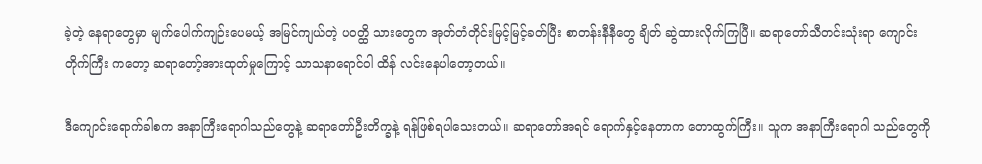ခဲ့တဲ့ နေရာတွေမှာ မျက်ပေါက်ကျဉ်းပေမယ့် အမြင်ကျယ်တဲ့ ပဝတ္ထိ သားတွေက အုတ်တံတိုင်းမြင့်မြင့်ခတ်ပြီး စာတန်းနီနီတွေ ချိတ် ဆွဲထားလိုက်ကြပြီ။ ဆရာတော်သီတင်းသုံးရာ ကျောင်းတိုက်ကြီး ကတော့ ဆရာတော့်အားထုတ်မှုကြောင့် သာသနာရောင်ဝါ ထိန် လင်းနေပါတော့တယ်။

ဒီကျောင်းရောက်ခါစက အနာကြီးရောဂါသည်တွေနဲ့ ဆရာတော်ဦးတိက္ခနဲ့ ရန်ဖြစ်ရပါသေးတယ်။ ဆရာတော်အရင် ရောက်နှင့်နေတာက တောထွက်ကြီး။ သူက အနာကြီးရောဂါ သည်တွေကို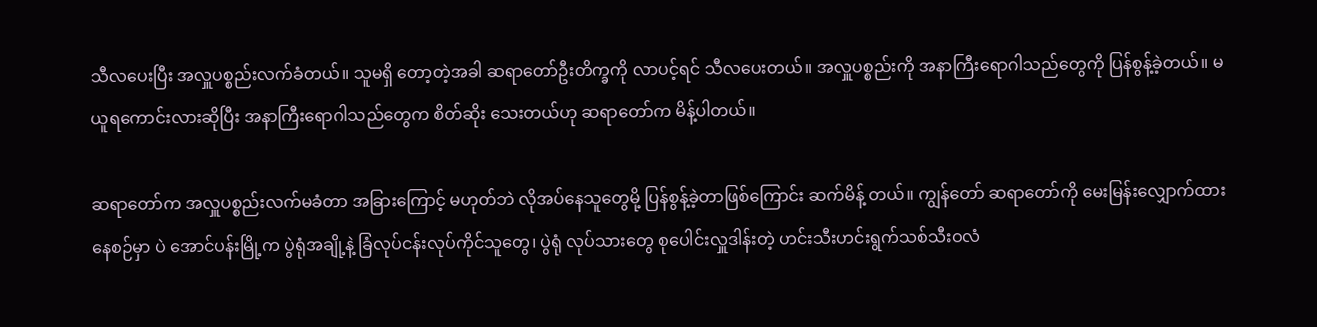သီလပေးပြီး အလှူပစ္စည်းလက်ခံတယ်။ သူမရှိ တော့တဲ့အခါ ဆရာတော်ဦးတိက္ခကို လာပင့်ရင် သီလပေးတယ်။ အလှူပစ္စည်းကို အနာကြီးရောဂါသည်တွေကို ပြန်စွန့်ခဲ့တယ်။ မယူရကောင်းလားဆိုပြီး အနာကြီးရောဂါသည်တွေက စိတ်ဆိုး သေးတယ်ဟု ဆရာတော်က မိန့်ပါတယ်။

ဆရာတော်က အလှူပစ္စည်းလက်မခံတာ အခြားကြောင့် မဟုတ်ဘဲ လိုအပ်နေသူတွေမို့ ပြန်စွန့်ခဲ့တာဖြစ်ကြောင်း ဆက်မိန့် တယ်။ ကျွန်တော် ဆရာတော်ကို မေးမြန်းလျှောက်ထားနေစဉ်မှာ ပဲ အောင်ပန်းမြို့က ပွဲရုံအချို့နဲ့ ခြံလုပ်ငန်းလုပ်ကိုင်သူတွေ၊ ပွဲရုံ လုပ်သားတွေ စုပေါင်းလှူဒါန်းတဲ့ ဟင်းသီးဟင်းရွက်သစ်သီးဝလံ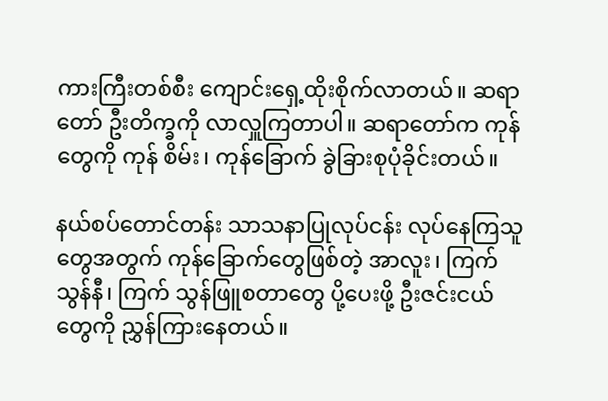ကားကြီးတစ်စီး ကျောင်းရှေ့ထိုးစိုက်လာတယ်။ ဆရာတော် ဦးတိက္ခကို လာလှူကြတာပါ။ ဆရာတော်က ကုန်တွေကို ကုန် စိမ်း၊ ကုန်ခြောက် ခွဲခြားစုပုံခိုင်းတယ်။

နယ်စပ်တောင်တန်း သာသနာပြုလုပ်ငန်း လုပ်နေကြသူ တွေအတွက် ကုန်ခြောက်တွေဖြစ်တဲ့ အာလူး၊ ကြက်သွန်နီ၊ ကြက် သွန်ဖြူစတာတွေ ပို့ပေးဖို့ ဦးဇင်းငယ်တွေကို ညွှန်ကြားနေတယ်။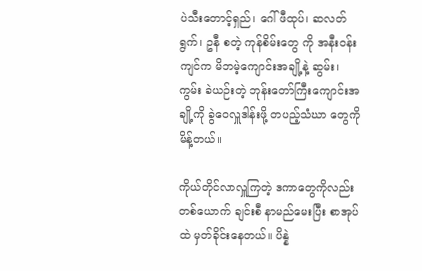ပဲသီးတောင့်ရှည်၊ ဂေါ်ဖီထုပ်၊ ဆလတ်ရွက်၊ ဥနီ စတဲ့ ကုန်စိမ်းတွေ ကို အနီးဝန်းကျင်က မိဘမဲ့ကျောင်းအချို့နဲ့ ဆွမ်း၊ ကွမ်း ခဲယဉ်းတဲ့ ဘုန်းတော်ကြီးကျောင်းအချို့ကို ခွဲဝေလှူဒါန်းဖို့ တပည့်သံဃာ တွေကို မိန့်တယ်။

ကိုယ်တိုင်လာလှူကြတဲ့ ဒကာတွေကိုလည်း တစ်ယောက် ချင်းစီ နာမည်မေးပြီး စာအုပ်ထဲ မှတ်ခိုင်းနေတယ်။ ပိန္နဲ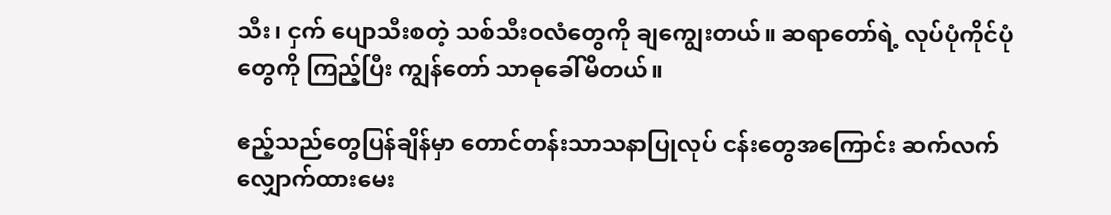သီး၊ ငှက် ပျောသီးစတဲ့ သစ်သီးဝလံတွေကို ချကျွေးတယ်။ ဆရာတော်ရဲ့ လုပ်ပုံကိုင်ပုံတွေကို ကြည့်ပြီး ကျွန်တော် သာဓုခေါ်မိတယ်။

ဧည့်သည်တွေပြန်ချိန်မှာ တောင်တန်းသာသနာပြုလုပ် ငန်းတွေအကြောင်း ဆက်လက်လျှောက်ထားမေး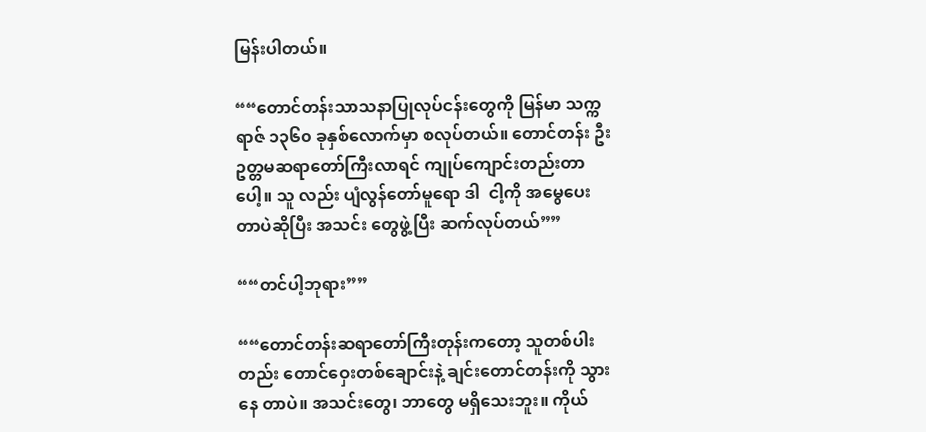မြန်းပါတယ်။

““တောင်တန်းသာသနာပြုလုပ်ငန်းတွေကို မြန်မာ သက္ကရာဇ် ၁၃၆၀ ခုနှစ်လောက်မှာ စလုပ်တယ်။ တောင်တန်း ဦးဥတ္တမဆရာတော်ကြီးလာရင် ကျုပ်ကျောင်းတည်းတာပေါ့။ သူ လည်း ပျံလွန်တော်မူရော ဒါ  ငါ့ကို အမွေပေးတာပဲဆိုပြီး အသင်း တွေဖွဲ့ပြီး ဆက်လုပ်တယ်””

““တင်ပါ့ဘုရား””

““တောင်တန်းဆရာတော်ကြီးတုန်းကတော့ သူတစ်ပါး တည်း တောင်ဝှေးတစ်ချောင်းနဲ့ ချင်းတောင်တန်းကို သွားနေ တာပဲ။ အသင်းတွေ၊ ဘာတွေ မရှိသေးဘူး။ ကိုယ်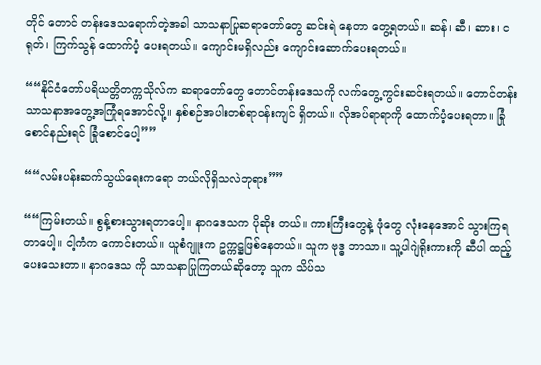တိုင် တောင် တန်းဒေသရောက်တဲ့အခါ သာသနာပြုဆရာတော်တွေ ဆင်းရဲ နေတာ တွေ့ရတယ်။ ဆန်၊ ဆီ၊ ဆား၊ ငရုတ်၊ ကြက်သွန် ထောက်ပံ့ ပေးရတယ်။ ကျောင်းမရှိလည်း ကျောင်းဆောက်ပေးရတယ်။

““နိုင်ငံတော်ပရိယတ္တိတက္ကသိုလ်က ဆရာတော်တွေ တောင်တန်းဒေသကို လက်တွေ့ကွင်းဆင်းရတယ်။ တောင်တန်း သာသနာအတွေ့အကြုံရအောင်လို့။ နှစ်စဉ်အပါးတစ်ရာဝန်းကျင် ရှိတယ်။ လိုအပ်ရာရာကို ထောက်ပံ့ပေးရတာ။ ခြုံစောင်နည်းရင် ခြုံစောင်ပေါ့””

““လမ်းပန်းဆက်သွယ်ရေးကရော ဘယ်လိုရှိသလဲဘုရား””

““ကြမ်းတယ်။ စွန့်စားသွားရတာပေါ့။ နာဂဒေသက ပိုဆိုး တယ်။ ကားကြီးတွေနဲ့ ဖုံတွေ လုံးနေအောင် သွားကြရတာပေါ့။ ငါ့ကံက ကောင်းတယ်။ ယူစံဂျူးက ဥက္ကဋ္ဌဖြစ်နေတယ်။ သူက ဗုဒ္ဓ ဘာသာ။ သူ့ပါဂျဲရိုးကားကို ဆီပါ ထည့်ပေးသေးတာ။ နာဂဒေသ ကို သာသနာပြုကြတယ်ဆိုတော့ သူက သိပ်သ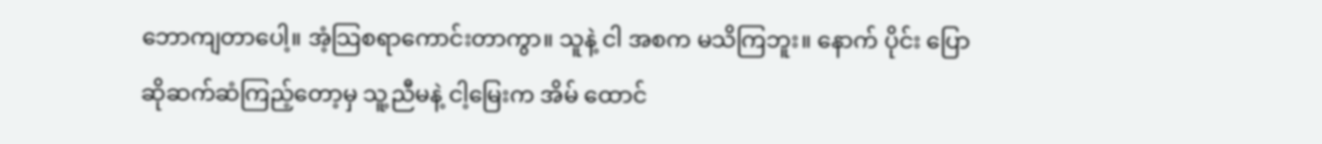ဘောကျတာပေါ့။ အံ့သြစရာကောင်းတာကွာ။ သူနဲ့ ငါ အစက မသိကြဘူး။ နောက် ပိုင်း ပြောဆိုဆက်ဆံကြည့်တော့မှ သူ့ညီမနဲ့ ငါ့မြေးက အိမ် ထောင်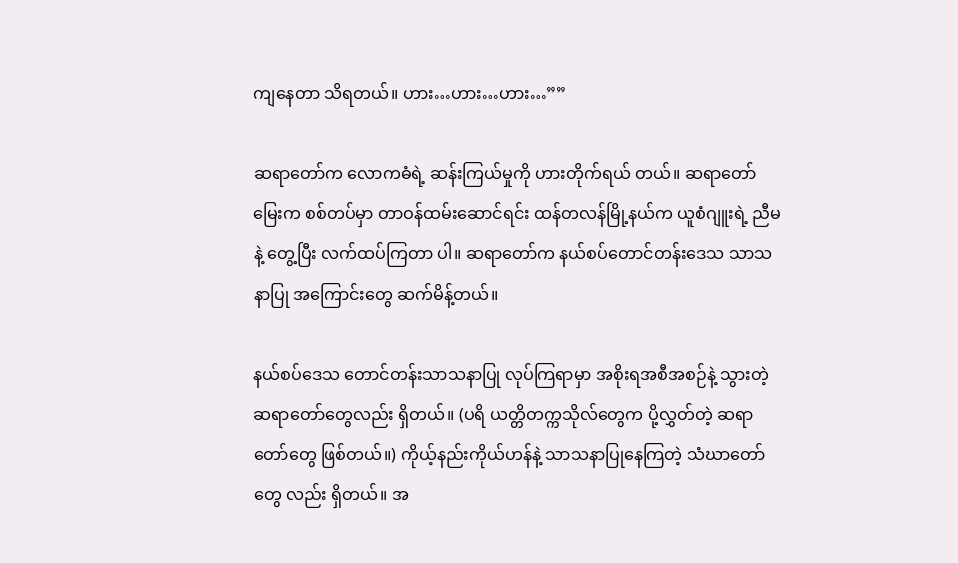ကျနေတာ သိရတယ်။ ဟား…ဟား…ဟား…””

ဆရာတော်က လောကဓံရဲ့ ဆန်းကြယ်မှုကို ဟားတိုက်ရယ် တယ်။ ဆရာတော်မြေးက စစ်တပ်မှာ တာဝန်ထမ်းဆောင်ရင်း ထန်တလန်မြို့နယ်က ယူစံဂျူးရဲ့ ညီမနဲ့ တွေ့ပြီး လက်ထပ်ကြတာ ပါ။ ဆရာတော်က နယ်စပ်တောင်တန်းဒေသ သာသနာပြု အကြောင်းတွေ ဆက်မိန့်တယ်။

နယ်စပ်ဒေသ တောင်တန်းသာသနာပြု လုပ်ကြရာမှာ အစိုးရအစီအစဉ်နဲ့ သွားတဲ့ ဆရာတော်တွေလည်း ရှိတယ်။ (ပရိ ယတ္တိတက္ကသိုလ်တွေက ပို့လွှတ်တဲ့ ဆရာတော်တွေ ဖြစ်တယ်။) ကိုယ့်နည်းကိုယ်ဟန်နဲ့ သာသနာပြုနေကြတဲ့ သံဃာတော်တွေ လည်း ရှိတယ်။ အ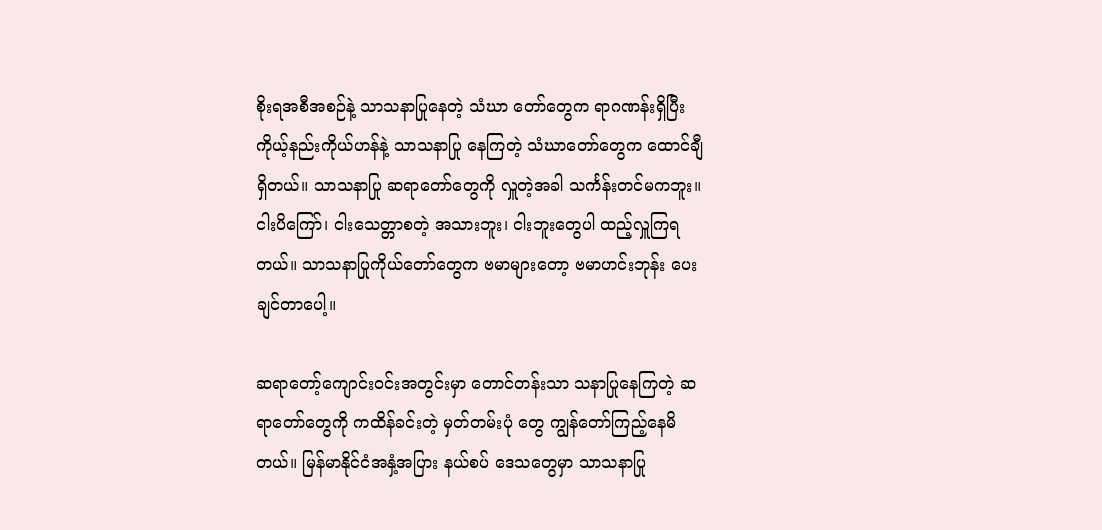စိုးရအစီအစဉ်နဲ့ သာသနာပြုနေတဲ့ သံဃာ တော်တွေက ရာဂဏန်းရှိပြီး ကိုယ့်နည်းကိုယ်ဟန်နဲ့ သာသနာပြု နေကြတဲ့ သံဃာတော်တွေက ထောင်ချီရှိတယ်။ သာသနာပြု ဆရာတော်တွေကို လှူတဲ့အခါ သင်္ကန်းတင်မကဘူး။ ငါးပိကြော်၊ ငါးသေတ္တာစတဲ့ အသားဘူး၊ ငါးဘူးတွေပါ ထည့်လှူကြရတယ်။ သာသနာပြုကိုယ်တော်တွေက ဗမာများတော့ ဗမာဟင်းဘုန်း ပေးချင်တာပေါ့။

ဆရာတော့်ကျောင်းဝင်းအတွင်းမှာ တောင်တန်းသာ သနာပြုနေကြတဲ့ ဆရာတော်တွေကို ကထိန်ခင်းတဲ့ မှတ်တမ်းပုံ တွေ ကျွန်တော်ကြည့်နေမိတယ်။ မြန်မာနိုင်ငံအနှံ့အပြား နယ်စပ် ဒေသတွေမှာ သာသနာပြု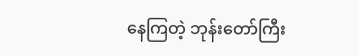နေကြတဲ့ ဘုန်းတော်ကြီး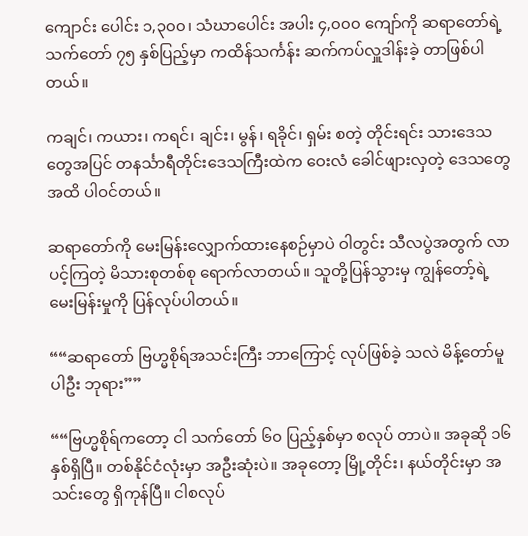ကျောင်း ပေါင်း ၁,၃၀၀၊ သံဃာပေါင်း အပါး ၄,၀၀၀ ကျော်ကို ဆရာတော်ရဲ့ သက်တော် ၇၅ နှစ်ပြည့်မှာ ကထိန်သင်္ကန်း ဆက်ကပ်လှူဒါန်းခဲ့ တာဖြစ်ပါတယ်။

ကချင်၊ ကယား၊ ကရင်၊ ချင်း၊ မွန်၊ ရခိုင်၊ ရှမ်း စတဲ့ တိုင်းရင်း သားဒေသတွေအပြင် တနင်္သာရီတိုင်းဒေသကြီးထဲက ဝေးလံ ခေါင်ဖျားလှတဲ့ ဒေသတွေအထိ ပါဝင်တယ်။

ဆရာတော်ကို မေးမြန်းလျှောက်ထားနေစဉ်မှာပဲ ဝါတွင်း သီလပွဲအတွက် လာပင့်ကြတဲ့ မိသားစုတစ်စု ရောက်လာတယ်။ သူတို့ပြန်သွားမှ ကျွန်တော့်ရဲ့ မေးမြန်းမှုကို ပြန်လုပ်ပါတယ်။

““ဆရာတော် ဗြဟ္မစိုရ်အသင်းကြီး ဘာကြောင့် လုပ်ဖြစ်ခဲ့ သလဲ မိန့်တော်မူပါဦး ဘုရား””

““ဗြဟ္မစိုရ်ကတော့ ငါ သက်တော် ၆၀ ပြည့်နှစ်မှာ စလုပ် တာပဲ။ အခုဆို ၁၆ နှစ်ရှိပြီ။ တစ်နိုင်ငံလုံးမှာ အဦးဆုံးပဲ။ အခုတော့ မြို့တိုင်း၊ နယ်တိုင်းမှာ အသင်းတွေ ရှိကုန်ပြီ။ ငါစလုပ်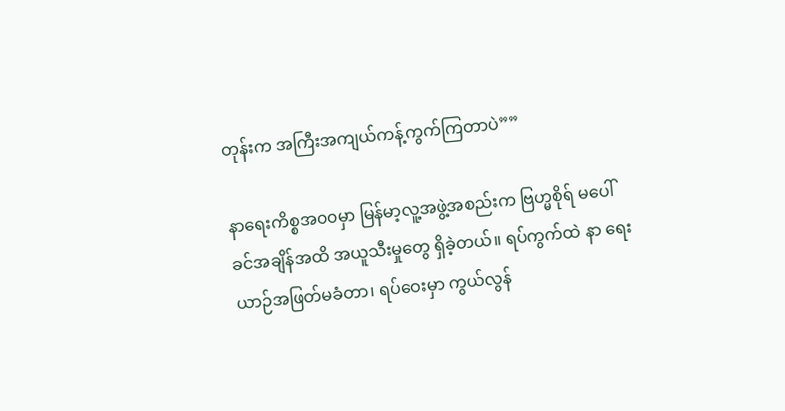တုန်းက အကြီးအကျယ်ကန့်ကွက်ကြတာပဲ””

နာရေးကိစ္စအ၀၀မှာ မြန်မာ့လူ့အဖွဲ့အစည်းက ဗြဟ္မစိုရ် မပေါ်ခင်အချိန်အထိ အယူသီးမှုတွေ ရှိခဲ့တယ်။ ရပ်ကွက်ထဲ နာ ရေးယာဉ်အဖြတ်မခံတာ၊ ရပ်ဝေးမှာ ကွယ်လွန်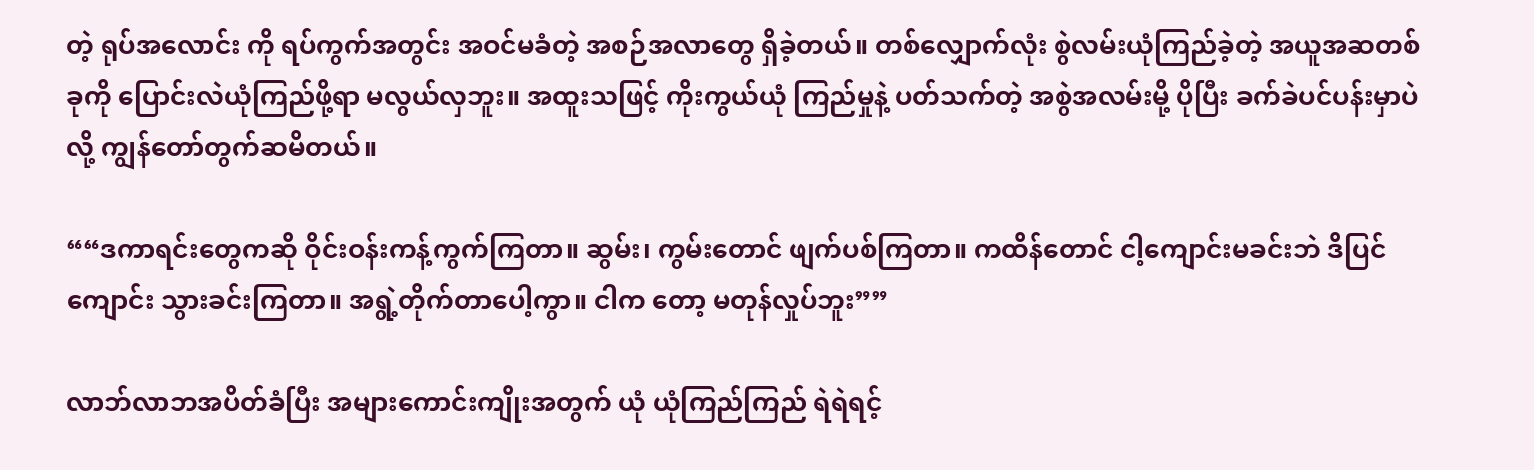တဲ့ ရုပ်အလောင်း ကို ရပ်ကွက်အတွင်း အဝင်မခံတဲ့ အစဉ်အလာတွေ ရှိခဲ့တယ်။ တစ်လျှောက်လုံး စွဲလမ်းယုံကြည်ခဲ့တဲ့ အယူအဆတစ်ခုကို ပြောင်းလဲယုံကြည်ဖို့ရာ မလွယ်လှဘူး။ အထူးသဖြင့် ကိုးကွယ်ယုံ ကြည်မှုနဲ့ ပတ်သက်တဲ့ အစွဲအလမ်းမို့ ပိုပြီး ခက်ခဲပင်ပန်းမှာပဲလို့ ကျွန်တော်တွက်ဆမိတယ်။

““ဒကာရင်းတွေကဆို ဝိုင်းဝန်းကန့်ကွက်ကြတာ။ ဆွမ်း၊ ကွမ်းတောင် ဖျက်ပစ်ကြတာ။ ကထိန်တောင် ငါ့ကျောင်းမခင်းဘဲ ဒိပြင်ကျောင်း သွားခင်းကြတာ။ အရွဲ့တိုက်တာပေါ့ကွာ။ ငါက တော့ မတုန်လှုပ်ဘူး””

လာဘ်လာဘအပိတ်ခံပြီး အများကောင်းကျိုးအတွက် ယုံ ယုံကြည်ကြည် ရဲရဲရင့်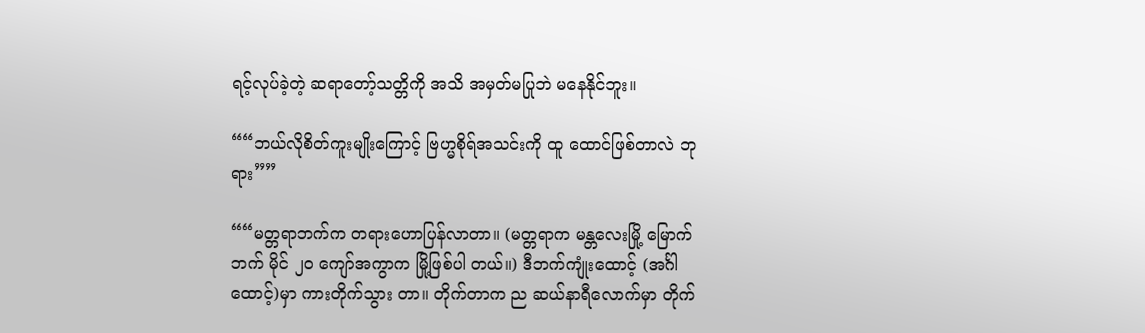ရင့်လုပ်ခဲ့တဲ့ ဆရာတော့်သတ္တိကို အသိ အမှတ်မပြုဘဲ မနေနိုင်ဘူး။

““ဘယ်လိုစိတ်ကူးမျိုးကြောင့် ဗြဟ္မစိုရ်အသင်းကို ထူ ထောင်ဖြစ်တာလဲ ဘုရား””

““မတ္တရာဘက်က တရားဟောပြန်လာတာ။ (မတ္တရာက မန္တလေးမြို့ မြောက်ဘက် မိုင် ၂၀ ကျော်အကွာက မြို့ဖြစ်ပါ တယ်။) ဒီဘက်ကျုံးထောင့် (အင်္ဂါထောင့်)မှာ ကားတိုက်သွား တာ။ တိုက်တာက ည ဆယ်နာရီလောက်မှာ တိုက်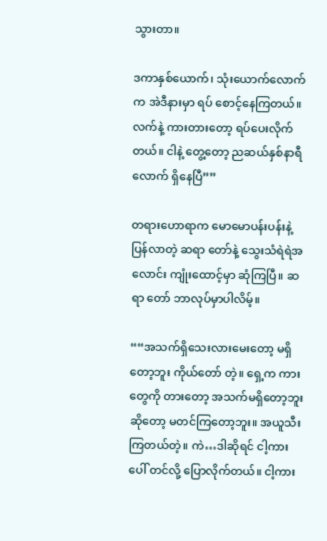သွားတာ။

ဒကာနှစ်ယောက်၊ သုံးယောက်လောက်က အဲဒီနားမှာ ရပ် စောင့်နေကြတယ်။ လက်နဲ့ ကားတားတော့ ရပ်ပေးလိုက်တယ်။ ငါနဲ့ တွေ့တော့ ညဆယ်နှစ်နာရီလောက် ရှိနေပြီ””

တရားဟောရာက မောမောပန်းပန်းနဲ့ ပြန်လာတဲ့ ဆရာ တော်နဲ့ သွေးသံရဲရဲအလောင်း ကျုံးထောင့်မှာ ဆုံကြပြီ။ ဆရာ တော် ဘာလုပ်မှာပါလိမ့်။

““အသက်ရှိသေးလားမေးတော့ မရှိတော့ဘူး ကိုယ်တော် တဲ့။ ရှေ့က ကားတွေကို တားတော့ အသက်မရှိတော့ဘူးဆိုတော့ မတင်ကြတော့ဘူး။ အယူသီးကြတယ်တဲ့။ ကဲ…ဒါဆိုရင် ငါ့ကား ပေါ် တင်လို့ ပြောလိုက်တယ်။ ငါ့ကား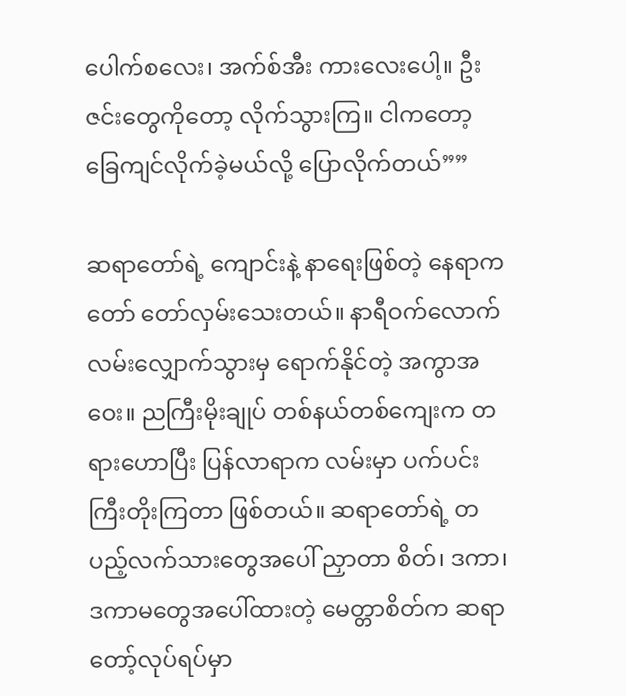ပေါက်စလေး၊ အက်စ်အီး ကားလေးပေါ့။ ဦးဇင်းတွေကိုတော့ လိုက်သွားကြ။ ငါကတော့ ခြေကျင်လိုက်ခဲ့မယ်လို့ ပြောလိုက်တယ်””

ဆရာတော်ရဲ့ ကျောင်းနဲ့ နာရေးဖြစ်တဲ့ နေရာက တော် တော်လှမ်းသေးတယ်။ နာရီဝက်လောက် လမ်းလျှောက်သွားမှ ရောက်နိုင်တဲ့ အကွာအဝေး။ ညကြီးမိုးချုပ် တစ်နယ်တစ်ကျေးက တရားဟောပြီး ပြန်လာရာက လမ်းမှာ ပက်ပင်းကြီးတိုးကြတာ ဖြစ်တယ်။ ဆရာတော်ရဲ့ တပည့်လက်သားတွေအပေါ် ညှာတာ စိတ်၊ ဒကာ၊ ဒကာမတွေအပေါ်ထားတဲ့ မေတ္တာစိတ်က ဆရာ တော့်လုပ်ရပ်မှာ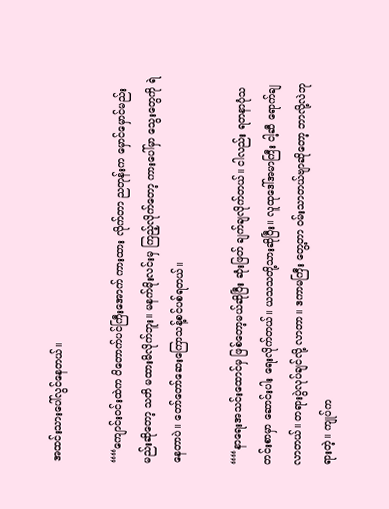အထင်းသားပေါ်လွင်နေတယ်။

““ကျောင်းဝင်းထဲက ပိတောက်ပင်ကြီးအောက် ကားထား လိုက်တာ ညတုန်းက မှောင်မှောင်မည်းမည်းဆိုတော့ သတိ မထားမိလိုက်ဘူး။ မနက်မိုးလင်းမှ ကြည့်လိုက်တော့ ကားပေါ်မှာ သွေးတွေကို ရဲနေတာပဲ။ တော်တော်ဆေးကြောသန့်စင်ပစ်ရတယ်။

““နာရေးအသင်းထောင်မှ ဖြစ်တော့မယ်ဆိုပြီး ဆုံးဖြတ် ချက်ချလိုက်တယ်။ ငါလည်း ရတနာပုံသတင်းစာမှာ ဆောင်းပါး ရေးလိုက်တယ်။ ယသသတို့သားဆိုပြီး။ လူထုဒေါ်အမာကြီး ငါ့ဆီ ရောက်ချလာတယ်။ တရားပွဲလုပ်ချင်လို့ လာတာ။ ဒကာမကြီး တွေ့တာ ဝမ်းသာတယ်ဗျာဆိုတော့ ဘာလို့လဲဘုရားတဲ့။ ကျုပ်က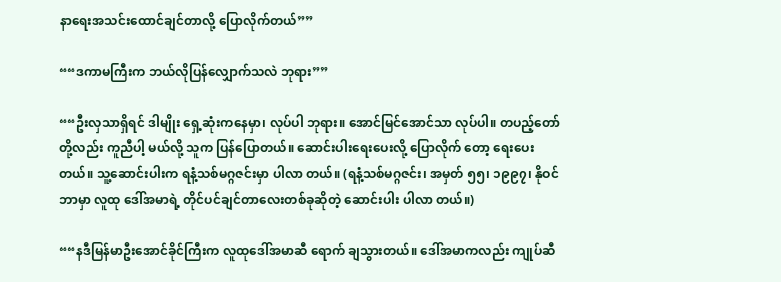နာရေးအသင်းထောင်ချင်တာလို့ ပြောလိုက်တယ်””

““ဒကာမကြီးက ဘယ်လိုပြန်လျှောက်သလဲ ဘုရား””

““ဦးလှသာရှိရင် ဒါမျိုး ရှေ့ဆုံးကနေမှာ၊ လုပ်ပါ ဘုရား။ အောင်မြင်အောင်သာ လုပ်ပါ။ တပည့်တော်တို့လည်း ကူညီပါ့ မယ်လို့ သူက ပြန်ပြောတယ်။ ဆောင်းပါးရေးပေးလို့ ပြောလိုက် တော့ ရေးပေးတယ်။ သူ့ဆောင်းပါးက ရနံ့သစ်မဂ္ဂဇင်းမှာ ပါလာ တယ်။ (ရနံ့သစ်မဂ္ဂဇင်း၊ အမှတ် ၅၅၊ ၁၉၉၇၊ နိုဝင်ဘာမှာ လူထု ဒေါ်အမာရဲ့ တိုင်ပင်ချင်တာလေးတစ်ခုဆိုတဲ့ ဆောင်းပါး ပါလာ တယ်။)

““နဒီမြန်မာဦးအောင်ခိုင်ကြီးက လူထုဒေါ်အမာဆီ ရောက် ချသွားတယ်။ ဒေါ်အမာကလည်း ကျုပ်ဆီ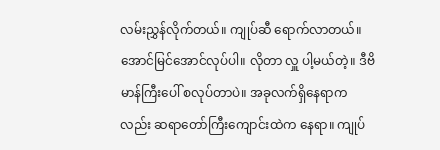လမ်းညွှန်လိုက်တယ်။ ကျုပ်ဆီ ရောက်လာတယ်။ အောင်မြင်အောင်လုပ်ပါ။ လိုတာ လှူ ပါ့မယ်တဲ့။ ဒီဗိမာန်ကြီးပေါ် စလုပ်တာပဲ။ အခုလက်ရှိနေရာက လည်း ဆရာတော်ကြီးကျောင်းထဲက နေရာ။ ကျုပ်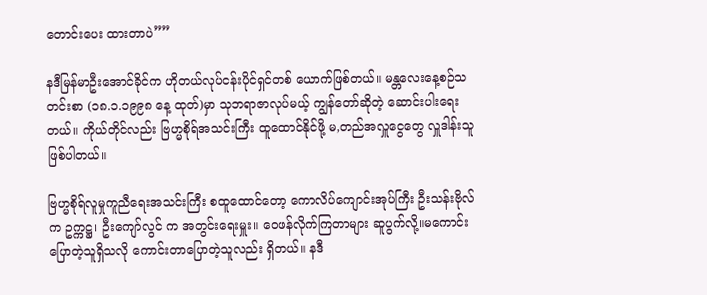တောင်းပေး ထားတာပဲ””

နဒီမြန်မာဦးအောင်ခိုင်က ဟိုတယ်လုပ်ငန်းပိုင်ရှင်တစ် ယောက်ဖြစ်တယ်။ မန္တလေးနေ့စဉ်သတင်းစာ (၁၈.၁.၁၉၉၈ နေ့ ထုတ်)မှာ သုဘရာဇာလုပ်မယ့် ကျွန်တော်ဆိုတဲ့ ဆောင်းပါးရေး တယ်။ ကိုယ်တိုင်လည်း ဗြဟ္မစိုရ်အသင်းကြီး ထူထောင်နိုင်ဖို့ မ,တည်အလှူငွေတွေ လှူဒါန်းသူဖြစ်ပါတယ်။

ဗြဟ္မစိုရ်လူမှုကူညီရေးအသင်းကြီး စထူထောင်တော့ ကောလိပ်ကျောင်းအုပ်ကြီး ဦးသန်းဗိုလ်က ဥက္ကဋ္ဌ၊ ဦးကျော်လွင် က အတွင်းရေးမှူး။ ဝေဖန်လိုက်ကြတာများ ဆူပွက်လို့။မကောင်း ပြောတဲ့သူရှိသလို ကောင်းတာပြောတဲ့သူလည်း ရှိတယ်။ နဒီ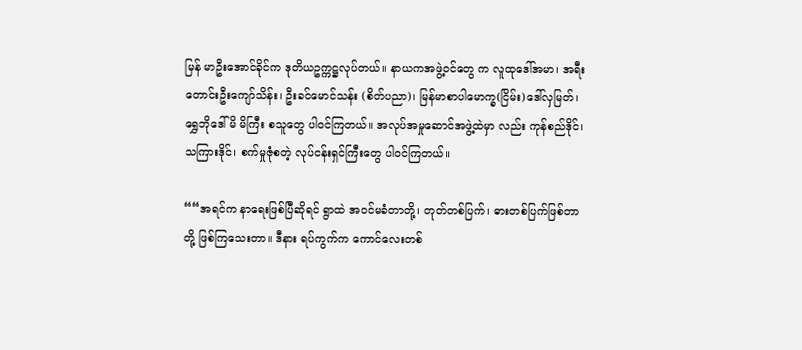မြန် မာဦးအောင်ခိုင်က ဒုတိယဥက္ကဋ္ဌလုပ်တယ်။ နာယကအဖွဲ့ဝင်တွေ က လူထုဒေါ်အမာ၊ အရီးတောင်းဦးကျော်သိန်း၊ ဦးခင်မောင်သန်း (စိတ်ပညာ)၊ မြန်မာစာပါမောက္ခ(ငြိမ်း)ဒေါ်လှမြတ်၊ ရွှေဘိုဒေါ်မိ မိကြီး စသူတွေ ပါဝင်ကြတယ်။ အလုပ်အမှုဆောင်အဖွဲ့ထဲမှာ လည်း ကုန်စည်ဒိုင်၊ သကြားဒိုင်၊ စက်မှုဇုံစတဲ့ လုပ်ငန်းရှင်ကြီးတွေ ပါဝင်ကြတယ်။

““အရင်က နာရေးဖြစ်ပြီဆိုရင် ရွာထဲ အဝင်မခံတာတို့၊ တုတ်တစ်ပြက်၊ ဓားတစ်ပြက်ဖြစ်တာတို့ ဖြစ်ကြသေးတာ။ ဒီနား ရပ်ကွက်က ကောင်လေးတစ်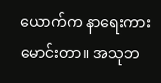ယောက်က နာရေးကားမောင်းတာ။ အသုဘ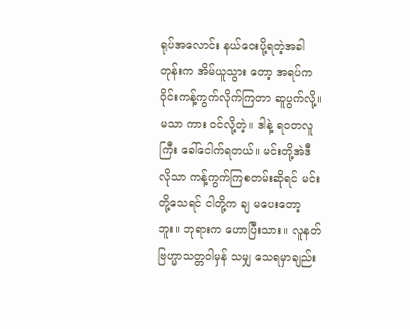ရုပ်အလောင်း နယ်ဝေးပို့ရတဲ့အခါတုန်းက အိမ်ယူသွား တော့ အရပ်က ဝိုင်းကန့်ကွက်လိုက်ကြတာ ဆူပွက်လို့။ မသာ ကား ဝင်လို့တဲ့။ ဒါနဲ့ ရဝတလူကြီး ခေါ်ငေါက်ရတယ်။ မင်းတို့အဲဒီ လိုသာ ကန့်ကွက်ကြစတမ်းဆိုရင် မင်းတို့သေရင် ငါတို့က ချ မပေးတော့ဘူး။ ဘုရားက ဟောပြီးသား။ လူနတ်ဗြဟ္မာသတ္တဝါမှန် သမျှ သေရမှာချည်း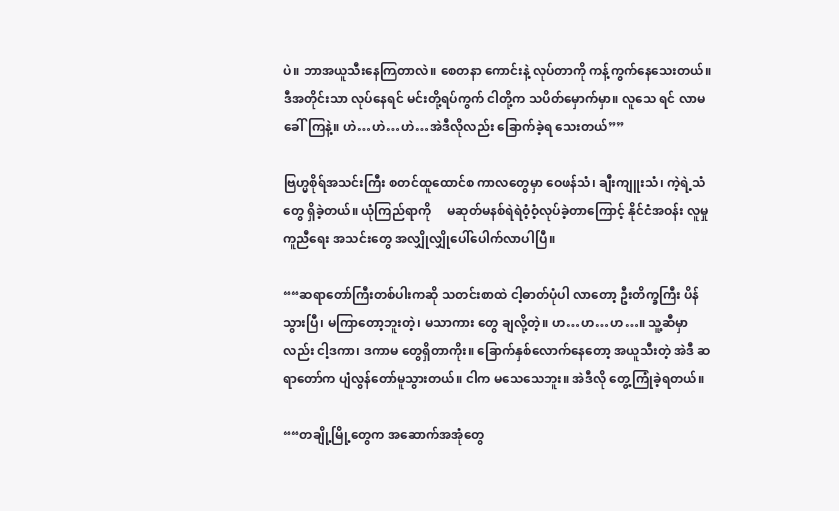ပဲ။ ဘာအယူသီးနေကြတာလဲ။ စေတနာ ကောင်းနဲ့ လုပ်တာကို ကန့်ကွက်နေသေးတယ်။ ဒီအတိုင်းသာ လုပ်နေရင် မင်းတို့ရပ်ကွက် ငါတို့က သပိတ်မှောက်မှာ။ လူသေ ရင် လာမခေါ်ကြနဲ့။ ဟဲ…ဟဲ…ဟဲ…အဲဒီလိုလည်း ခြောက်ခဲ့ရ သေးတယ်””

ဗြဟ္မစိုရ်အသင်းကြီး စတင်ထူထောင်စ ကာလတွေမှာ ဝေဖန်သံ၊ ချီးကျူးသံ၊ ကဲ့ရဲ့သံတွေ ရှိခဲ့တယ်။ ယုံကြည်ရာကို     မဆုတ်မနစ်ရဲရဲဝံ့ဝံ့လုပ်ခဲ့တာကြောင့် နိုင်ငံအဝန်း လူမှုကူညီရေး အသင်းတွေ အလျှိုလျှိုပေါ်ပေါက်လာပါပြီ။

““ဆရာတော်ကြီးတစ်ပါးကဆို သတင်းစာထဲ ငါ့ဓာတ်ပုံပါ လာတော့ ဦးတိက္ခကြီး ပိန်သွားပြီ၊ မကြာတော့ဘူးတဲ့၊ မသာကား တွေ ချလို့တဲ့။ ဟ…ဟ…ဟ…။ သူ့ဆီမှာလည်း ငါ့ဒကာ၊ ဒကာမ တွေရှိတာကိုး။ ခြောက်နှစ်လောက်နေတော့ အယူသီးတဲ့ အဲဒီ ဆရာတော်က ပျံလွန်တော်မူသွားတယ်။ ငါက မသေသေဘူး။ အဲဒီလို တွေ့ကြုံခဲ့ရတယ်။

““တချို့မြို့တွေက အဆောက်အအုံတွေ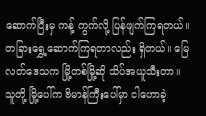ဆောက်ပြီးမှ ကန့် ကွက်လို့ ပြန်ဖျက်ကြရတယ်။ တခြားရွှေ့ဆောက်ကြရတာလည်း ရှိတယ်။ မြေလတ်ဒေသက မြို့တစ်မြို့ဆို သိပ်အယူသီးတာ။ သူတို့ မြို့ပေါ်က ဗိမာန်ကြီးပေါ်မှာ ငါဟောခဲ့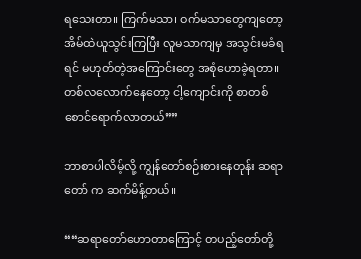ရသေးတာ။ ကြက်မသာ၊ ဝက်မသာတွေကျတော့ အိမ်ထဲယူသွင်းကြပြီး လူမသာကျမှ အသွင်းမခံရရင် မဟုတ်တဲ့အကြောင်းတွေ အစုံဟောခဲ့ရတာ။ တစ်လလောက်နေတော့ ငါ့ကျောင်းကို စာတစ်စောင်ရောက်လာတယ်””

ဘာစာပါလိမ့်လို့ ကျွန်တော်စဉ်းစားနေတုန်း ဆရာတော် က ဆက်မိန့်တယ်။

““ဆရာတော်ဟောတာကြောင့် တပည့်တော်တို့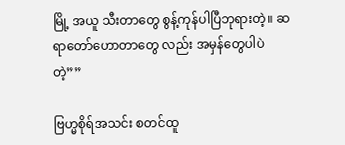မြို့ အယူ သီးတာတွေ စွန့်ကုန်ပါပြီဘုရားတဲ့။ ဆရာတော်ဟောတာတွေ လည်း အမှန်တွေပါပဲတဲ့””

ဗြဟ္မစိုရ်အသင်း စတင်ထူ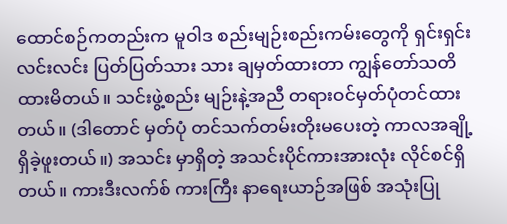ထောင်စဉ်ကတည်းက မူဝါဒ စည်းမျဉ်းစည်းကမ်းတွေကို ရှင်းရှင်းလင်းလင်း ပြတ်ပြတ်သား သား ချမှတ်ထားတာ ကျွန်တော်သတိထားမိတယ်။ သင်းဖွဲ့စည်း မျဉ်းနဲ့အညီ တရားဝင်မှတ်ပုံတင်ထားတယ်။ (ဒါတောင် မှတ်ပုံ တင်သက်တမ်းတိုးမပေးတဲ့ ကာလအချို့ ရှိခဲ့ဖူးတယ်။) အသင်း မှာရှိတဲ့ အသင်းပိုင်ကားအားလုံး လိုင်စင်ရှိတယ်။ ကားဒီးလက်စ် ကားကြီး နာရေးယာဉ်အဖြစ် အသုံးပြု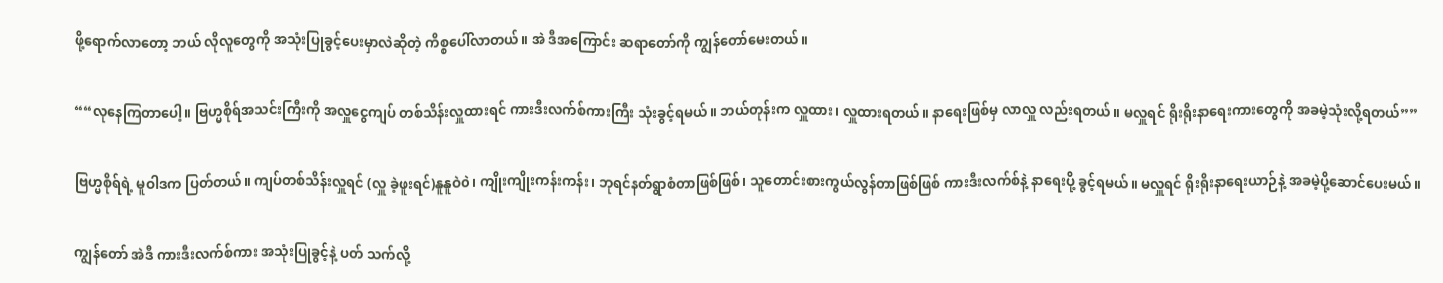ဖို့ရောက်လာတော့ ဘယ် လိုလူတွေကို အသုံးပြုခွင့်ပေးမှာလဲဆိုတဲ့ ကိစ္စပေါ်လာတယ်။ အဲ ဒီအကြောင်း ဆရာတော်ကို ကျွန်တော်မေးတယ်။

““လုနေကြတာပေါ့။ ဗြဟ္မစိုရ်အသင်းကြီးကို အလှူငွေကျပ် တစ်သိန်းလှူထားရင် ကားဒီးလက်စ်ကားကြီး သုံးခွင့်ရမယ်။ ဘယ်တုန်းက လှူထား၊ လှူထားရတယ်။ နာရေးဖြစ်မှ လာလှူ လည်းရတယ်။ မလှူရင် ရိုးရိုးနာရေးကားတွေကို အခမဲ့သုံးလို့ရတယ်””

ဗြဟ္မစိုရ်ရဲ့ မူဝါဒက ပြတ်တယ်။ ကျပ်တစ်သိန်းလှူရင် (လှူ ခဲ့ဖူးရင်)နူနူဝဲ၀ဲ၊ ကျိုးကျိုးကန်းကန်း၊ ဘုရင်နတ်ရွာစံတာဖြစ်ဖြစ်၊ သူတောင်းစားကွယ်လွန်တာဖြစ်ဖြစ် ကားဒီးလက်စ်နဲ့ နာရေးပို့ ခွင့်ရမယ်။ မလှူရင် ရိုးရိုးနာရေးယာဉ်နဲ့ အခမဲ့ပို့ဆောင်ပေးမယ်။

ကျွန်တော် အဲဒီ ကားဒီးလက်စ်ကား အသုံးပြုခွင့်နဲ့ ပတ် သက်လို့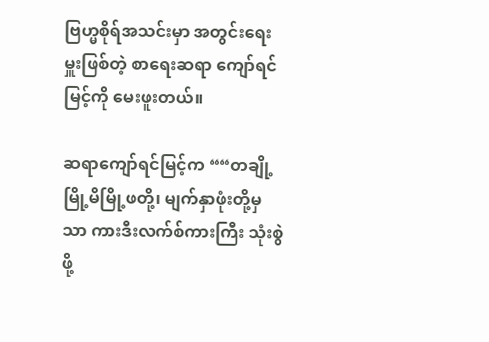ဗြဟ္မစိုရ်အသင်းမှာ အတွင်းရေးမှူးဖြစ်တဲ့ စာရေးဆရာ ကျော်ရင်မြင့်ကို မေးဖူးတယ်။

ဆရာကျော်ရင်မြင့်က ““တချို့ မြို့မိမြို့ဖတို့၊ မျက်နှာဖုံးတို့မှ သာ ကားဒီးလက်စ်ကားကြီး သုံးစွဲဖို့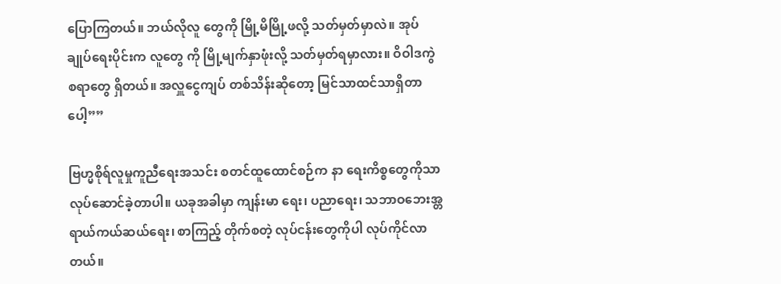ပြောကြတယ်။ ဘယ်လိုလူ တွေကို မြို့မိမြို့ဖလို့ သတ်မှတ်မှာလဲ။ အုပ်ချုပ်ရေးပိုင်းက လူတွေ ကို မြို့မျက်နှာဖုံးလို့ သတ်မှတ်ရမှာလား။ ဝိဝါဒကွဲစရာတွေ ရှိတယ်။ အလှူငွေကျပ် တစ်သိန်းဆိုတော့ မြင်သာထင်သာရှိတာပေါ့””

ဗြဟ္မစိုရ်လူမှုကူညီရေးအသင်း စတင်ထူထောင်စဉ်က နာ ရေးကိစ္စတွေကိုသာ လုပ်ဆောင်ခဲ့တာပါ။ ယခုအခါမှာ ကျန်းမာ ရေး၊ ပညာရေး၊ သဘာဝဘေးအ္တရာယ်ကယ်ဆယ်ရေး၊ စာကြည့် တိုက်စတဲ့ လုပ်ငန်းတွေကိုပါ လုပ်ကိုင်လာတယ်။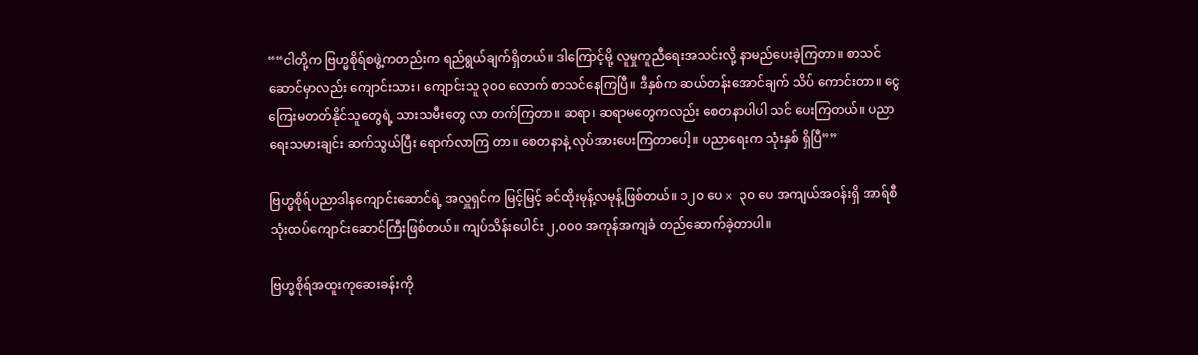““ငါတို့က ဗြဟ္မစိုရ်စဖွဲ့ကတည်းက ရည်ရွယ်ချက်ရှိတယ်။ ဒါကြောင့်မို့ လူမှုကူညီရေးအသင်းလို့ နာမည်ပေးခဲ့ကြတာ။ စာသင်ဆောင်မှာလည်း ကျောင်းသား၊ ကျောင်းသူ ၃၀၀ လောက် စာသင်နေကြပြီ။ ဒီနှစ်က ဆယ်တန်းအောင်ချက် သိပ် ကောင်းတာ။ ငွေကြေးမတတ်နိုင်သူတွေရဲ့ သားသမီးတွေ လာ တက်ကြတာ။ ဆရာ၊ ဆရာမတွေကလည်း စေတနာပါပါ သင် ပေးကြတယ်။ ပညာရေးသမားချင်း ဆက်သွယ်ပြီး ရောက်လာကြ တာ။ စေတနာနဲ့ လုပ်အားပေးကြတာပေါ့။ ပညာရေးက သုံးနှစ် ရှိပြီ””

ဗြဟ္မစိုရ်ပညာဒါနကျောင်းဆောင်ရဲ့ အလှူရှင်က မြင့်မြင့် ခင်ထိုးမုန့်လမုန့်ဖြစ်တယ်။ ၁၂၀ ပေ x ၃၀ ပေ အကျယ်အဝန်းရှိ အာရ်စီသုံးထပ်ကျောင်းဆောင်ကြီးဖြစ်တယ်။ ကျပ်သိန်းပေါင်း ၂,၀၀၀ အကုန်အကျခံ တည်ဆောက်ခဲ့တာပါ။

ဗြဟ္မစိုရ်အထူးကုဆေးခန်းကို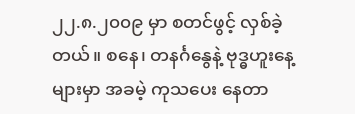၂၂.၈.၂၀၀၉ မှာ စတင်ဖွင့် လှစ်ခဲ့တယ်။ စနေ၊ တနင်္ဂနွေနဲ့ ဗုဒ္ဓဟူးနေ့များမှာ အခမဲ့ ကုသပေး နေတာ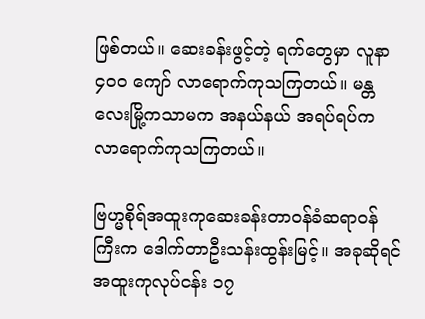ဖြစ်တယ်။ ဆေးခန်းဖွင့်တဲ့ ရက်တွေမှာ လူနာ ၄၀၀ ကျော် လာရောက်ကုသကြတယ်။ မန္တလေးမြို့ကသာမက အနယ်နယ် အရပ်ရပ်က လာရောက်ကုသကြတယ်။

ဗြဟ္မစိုရ်အထူးကုဆေးခန်းတာဝန်ခံဆရာဝန်ကြီးက ဒေါက်တာဦးသန်းထွန်းမြင့်။ အခုဆိုရင် အထူးကုလုပ်ငန်း ၁၇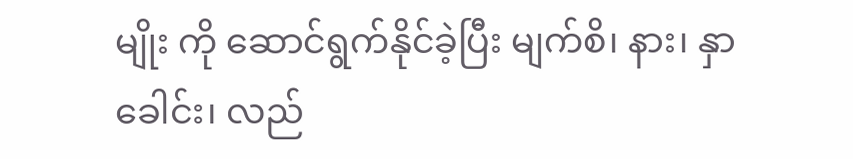မျိုး ကို ဆောင်ရွက်နိုင်ခဲ့ပြီး မျက်စိ၊ နား၊ နှာခေါင်း၊ လည်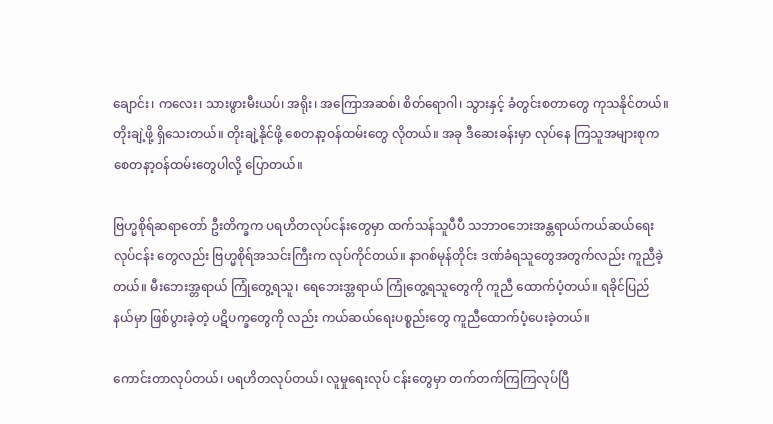ချောင်း၊ ကလေး၊ သားဖွားမီးယပ်၊ အရိုး၊ အကြောအဆစ်၊ စိတ်ရောဂါ၊ သွားနှင့် ခံတွင်းစတာတွေ ကုသနိုင်တယ်။ တိုးချဲ့ဖို့ ရှိသေးတယ်။ တိုးချဲ့နိုင်ဖို့ စေတနာ့ဝန်ထမ်းတွေ လိုတယ်။ အခု ဒီဆေးခန်းမှာ လုပ်နေ ကြသူအများစုက စေတနာ့ဝန်ထမ်းတွေပါလို့ ပြောတယ်။

ဗြဟ္မစိုရ်ဆရာတော် ဦးတိက္ခက ပရဟိတလုပ်ငန်းတွေမှာ ထက်သန်သူပီပီ သဘာဝဘေးအန္တရာယ်ကယ်ဆယ်ရေးလုပ်ငန်း တွေလည်း ဗြဟ္မစိုရ်အသင်းကြီးက လုပ်ကိုင်တယ်။ နာဂစ်မုန်တိုင်း ဒဏ်ခံရသူတွေအတွက်လည်း ကူညီခဲ့တယ်။ မီးဘေးအ္တရာယ် ကြုံတွေ့ရသူ၊ ရေဘေးအ္တရာယ် ကြုံတွေ့ရသူတွေကို ကူညီ ထောက်ပံ့တယ်။ ရခိုင်ပြည်နယ်မှာ ဖြစ်ပွားခဲ့တဲ့ ပဋိပက္ခတွေကို လည်း ကယ်ဆယ်ရေးပစ္စည်းတွေ ကူညီထောက်ပံ့ပေးခဲ့တယ်။

ကောင်းတာလုပ်တယ်၊ ပရဟိတလုပ်တယ်၊ လူမှုရေးလုပ် ငန်းတွေမှာ တက်တက်ကြကြလုပ်ပြီ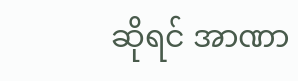ဆိုရင် အာဏာ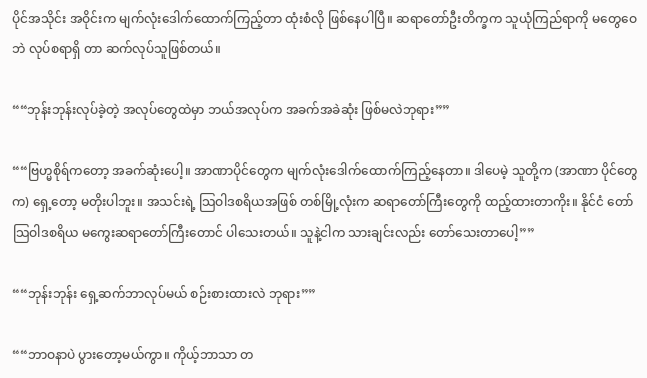ပိုင်အသိုင်း အဝိုင်းက မျက်လုံးဒေါက်ထောက်ကြည့်တာ ထုံးစံလို ဖြစ်နေပါပြီ။ ဆရာတော်ဦးတိက္ခက သူယုံကြည်ရာကို မတွေဝေဘဲ လုပ်စရာရှိ တာ ဆက်လုပ်သူဖြစ်တယ်။

““ဘုန်းဘုန်းလုပ်ခဲ့တဲ့ အလုပ်တွေထဲမှာ ဘယ်အလုပ်က အခက်အခဲဆုံး ဖြစ်မလဲဘုရား””

““ဗြဟ္မစိုရ်ကတော့ အခက်ဆုံးပေါ့။ အာဏာပိုင်တွေက မျက်လုံးဒေါက်ထောက်ကြည့်နေတာ။ ဒါပေမဲ့ သူတို့က (အာဏာ ပိုင်တွေက) ရှေ့တော့ မတိုးပါဘူး။ အသင်းရဲ့ သြဝါဒစရိယအဖြစ် တစ်မြို့လုံးက ဆရာတော်ကြီးတွေကို ထည့်ထားတာကိုး။ နိုင်ငံ တော်သြဝါဒစရိယ မကွေးဆရာတော်ကြီးတောင် ပါသေးတယ်။ သူနဲ့ငါက သားချင်းလည်း တော်သေးတာပေါ့””

““ဘုန်းဘုန်း ရှေ့ဆက်ဘာလုပ်မယ် စဉ်းစားထားလဲ ဘုရား””

““ဘာဝနာပဲ ပွားတော့မယ်ကွာ။ ကိုယ့်ဘာသာ တ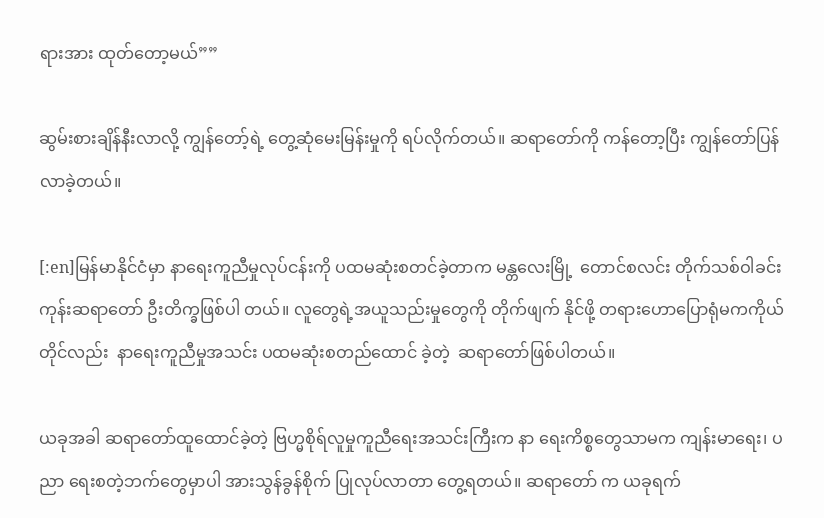ရားအား ထုတ်တော့မယ်””

ဆွမ်းစားချိန်နီးလာလို့ ကျွန်တော့်ရဲ့ တွေ့ဆုံမေးမြန်းမှုကို ရပ်လိုက်တယ်။ ဆရာတော်ကို ကန်တော့ပြီး ကျွန်တော်ပြန်လာခဲ့တယ်။

[:en]မြန်မာနိုင်ငံမှာ နာရေးကူညီမှုလုပ်ငန်းကို ပထမဆုံးစတင်ခဲ့တာက မန္တလေးမြို့  တောင်စလင်း တိုက်သစ်ဝါခင်းကုန်းဆရာတော် ဦးတိက္ခဖြစ်ပါ တယ်။ လူတွေရဲ့အယူသည်းမှုတွေကို တိုက်ဖျက် နိုင်ဖို့ တရားဟောပြောရုံမကကိုယ်တိုင်လည်း  နာရေးကူညီမှုအသင်း ပထမဆုံးစတည်ထောင် ခဲ့တဲ့  ဆရာတော်ဖြစ်ပါတယ်။

ယခုအခါ ဆရာတော်ထူထောင်ခဲ့တဲ့ ဗြဟ္မစိုရ်လူမှုကူညီရေးအသင်းကြီးက နာ ရေးကိစ္စတွေသာမက ကျန်းမာရေး၊ ပညာ ရေးစတဲ့ဘက်တွေမှာပါ အားသွန်ခွန်စိုက် ပြုလုပ်လာတာ တွေ့ရတယ်။ ဆရာတော် က ယခုရက်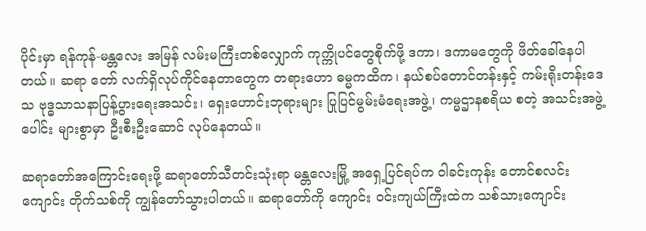ပိုင်းမှာ ရန်ကုန်-မန္တလေး အမြန် လမ်းမကြီးတစ်လျှောက် ကုက္ကိုပင်တွေစိုက်ဖို့ ဒကာ၊ ဒကာမတွေကို ဖိတ်ခေါ်နေပါတယ်။ ဆရာ တော် လက်ရှိလုပ်ကိုင်နေတာတွေက တရားဟော ဓမ္မကထိက၊ နယ်စပ်တောင်တန်းနှင့် ကမ်းရိုးတန်းဒေသ ဗုဒ္ဓသာသနာပြန့်ပွားရေးအသင်း၊ ရှေးဟောင်းဘုရားများ ပြုပြင်မွမ်းမံရေးအဖွဲ့၊ ကမ္မဌာနစရိယ စတဲ့ အသင်းအဖွဲ့ပေါင်း များစွာမှာ ဦးစီးဦးဆောင် လုပ်နေတယ်။

ဆရာတော်အကြောင်းရေးဖို့ ဆရာတော်သီတင်းသုံးရာ မန္တလေးမြို့ အရှေ့ပြင်ရပ်က ဝါခင်းကုန်း တောင်စလင်းကျောင်း တိုက်သစ်ကို ကျွန်တော်သွားပါတယ်။ ဆရာတော်ကို ကျောင်း ဝင်းကျယ်ကြီးထဲက သစ်သားကျောင်း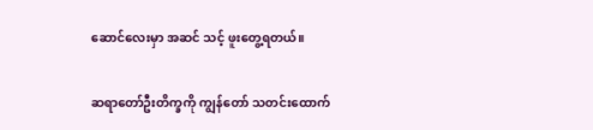ဆောင်လေးမှာ အဆင် သင့် ဖူးတွေ့ရတယ်။

ဆရာတော်ဦးတိက္ခကို ကျွန်တော် သတင်းထောက်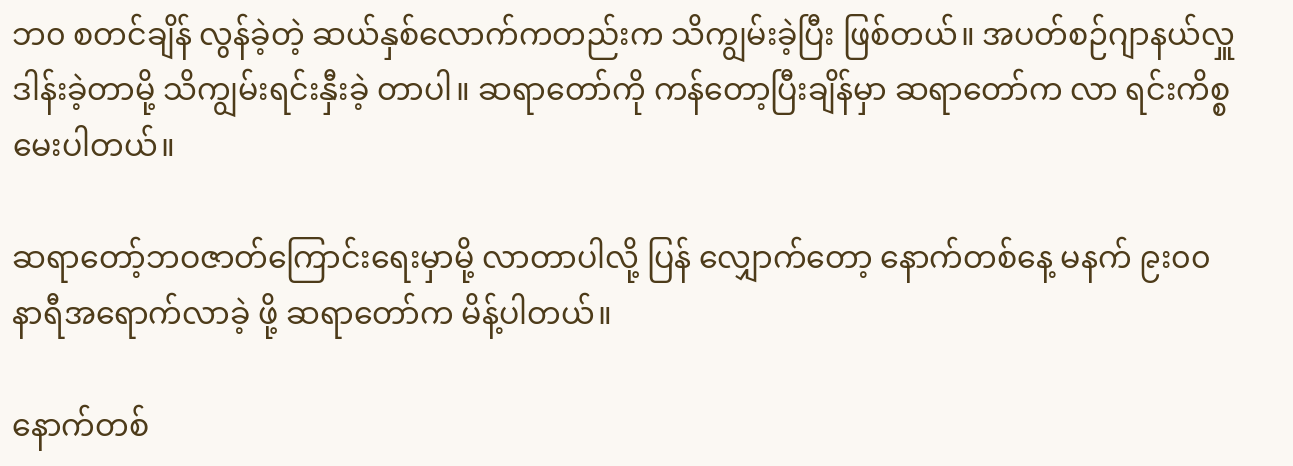ဘ၀ စတင်ချိန် လွန်ခဲ့တဲ့ ဆယ်နှစ်လောက်ကတည်းက သိကျွမ်းခဲ့ပြီး ဖြစ်တယ်။ အပတ်စဉ်ဂျာနယ်လှူဒါန်းခဲ့တာမို့ သိကျွမ်းရင်းနှီးခဲ့ တာပါ။ ဆရာတော်ကို ကန်တော့ပြီးချိန်မှာ ဆရာတော်က လာ ရင်းကိစ္စ မေးပါတယ်။

ဆရာတော့်ဘဝဇာတ်ကြောင်းရေးမှာမို့ လာတာပါလို့ ပြန် လျှောက်တော့ နောက်တစ်နေ့ မနက် ၉း၀၀ နာရီအရောက်လာခဲ့ ဖို့ ဆရာတော်က မိန့်ပါတယ်။

နောက်တစ်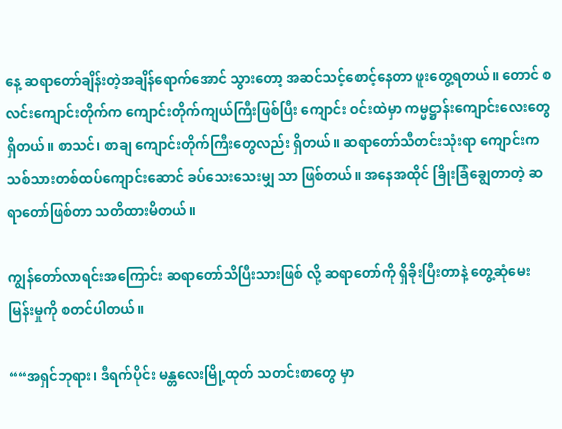နေ့ ဆရာတော်ချိန်းတဲ့အချိန်ရောက်အောင် သွားတော့ အဆင်သင့်စောင့်နေတာ ဖူးတွေ့ရတယ်။ တောင် စလင်းကျောင်းတိုက်က ကျောင်းတိုက်ကျယ်ကြီးဖြစ်ပြီး ကျောင်း ဝင်းထဲမှာ ကမ္မဋ္ဌာန်းကျောင်းလေးတွေ ရှိတယ်။ စာသင်၊ စာချ ကျောင်းတိုက်ကြီးတွေလည်း ရှိတယ်။ ဆရာတော်သီတင်းသုံးရာ ကျောင်းက သစ်သားတစ်ထပ်ကျောင်းဆောင် ခပ်သေးသေးမျှ သာ ဖြစ်တယ်။ အနေအထိုင် ခြိုးခြံချွေတာတဲ့ ဆရာတော်ဖြစ်တာ သတိထားမိတယ်။

ကျွန်တော်လာရင်းအကြောင်း ဆရာတော်သိပြီးသားဖြစ် လို့ ဆရာတော်ကို ရှိခိုးပြီးတာနဲ့ တွေ့ဆုံမေးမြန်းမှုကို စတင်ပါတယ်။

““အရှင်ဘုရား၊ ဒီရက်ပိုင်း မန္တလေးမြို့ထုတ် သတင်းစာတွေ မှာ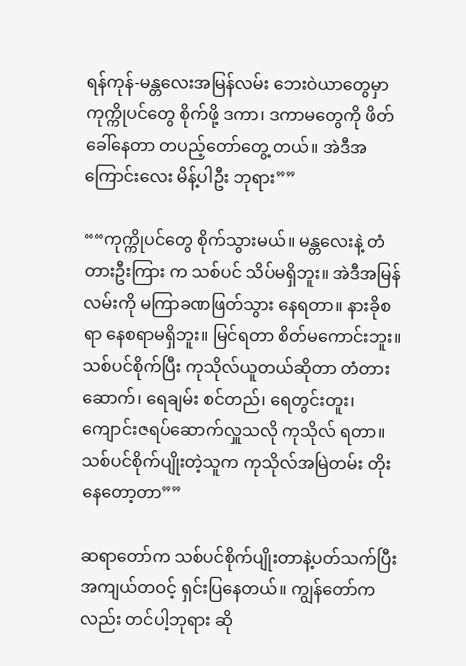ရန်ကုန်-မန္တလေးအမြန်လမ်း ဘေးဝဲယာတွေမှာ ကုက္ကိုပင်တွေ စိုက်ဖို့ ဒကာ၊ ဒကာမတွေကို ဖိတ်ခေါ်နေတာ တပည့်တော်တွေ့ တယ်။ အဲဒီအကြောင်းလေး မိန့်ပါဦး ဘုရား””

““ကုက္ကိုပင်တွေ စိုက်သွားမယ်။ မန္တလေးနဲ့ တံတားဦးကြား က သစ်ပင် သိပ်မရှိဘူး။ အဲဒီအမြန်လမ်းကို မကြာခဏဖြတ်သွား နေရတာ။ နားခိုစရာ နေစရာမရှိဘူး။ မြင်ရတာ စိတ်မကောင်းဘူး။ သစ်ပင်စိုက်ပြီး ကုသိုလ်ယူတယ်ဆိုတာ တံတားဆောက်၊ ရေချမ်း စင်တည်၊ ရေတွင်းတူး၊ ကျောင်းဇရပ်ဆောက်လှူသလို ကုသိုလ် ရတာ။ သစ်ပင်စိုက်ပျိုးတဲ့သူက ကုသိုလ်အမြဲတမ်း တိုးနေတော့တာ””

ဆရာတော်က သစ်ပင်စိုက်ပျိုးတာနဲ့ပတ်သက်ပြီး အကျယ်တဝင့် ရှင်းပြနေတယ်။ ကျွန်တော်ကလည်း တင်ပါ့ဘုရား ဆို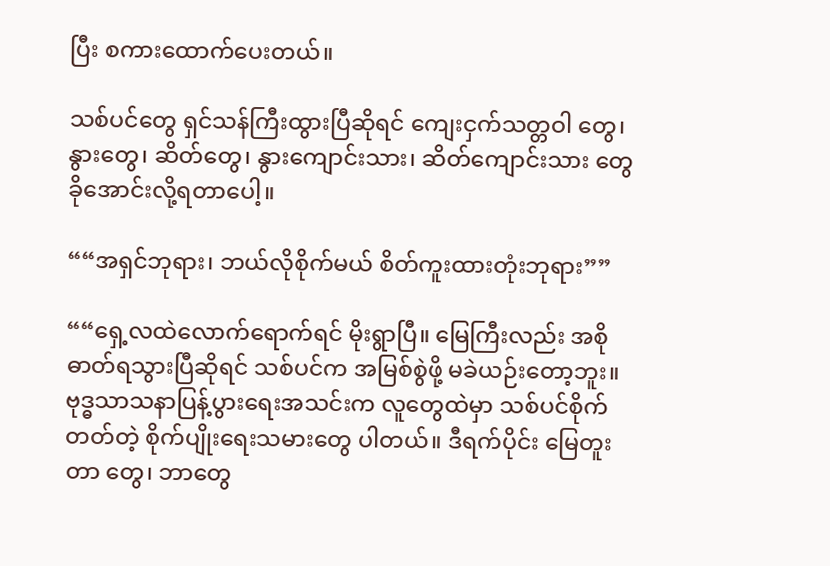ပြီး စကားထောက်ပေးတယ်။

သစ်ပင်တွေ ရှင်သန်ကြီးထွားပြီဆိုရင် ကျေးငှက်သတ္တဝါ တွေ၊ နွားတွေ၊ ဆိတ်တွေ၊ နွားကျောင်းသား၊ ဆိတ်ကျောင်းသား တွေ ခိုအောင်းလို့ရတာပေါ့။

““အရှင်ဘုရား၊ ဘယ်လိုစိုက်မယ် စိတ်ကူးထားတုံးဘုရား””

““ရှေ့လထဲလောက်ရောက်ရင် မိုးရွာပြီ။ မြေကြီးလည်း အစိုဓာတ်ရသွားပြီဆိုရင် သစ်ပင်က အမြစ်စွဲဖို့ မခဲယဉ်းတော့ဘူး။ ဗုဒ္ဓသာသနာပြန့်ပွားရေးအသင်းက လူတွေထဲမှာ သစ်ပင်စိုက် တတ်တဲ့ စိုက်ပျိုးရေးသမားတွေ ပါတယ်။ ဒီရက်ပိုင်း မြေတူးတာ တွေ၊ ဘာတွေ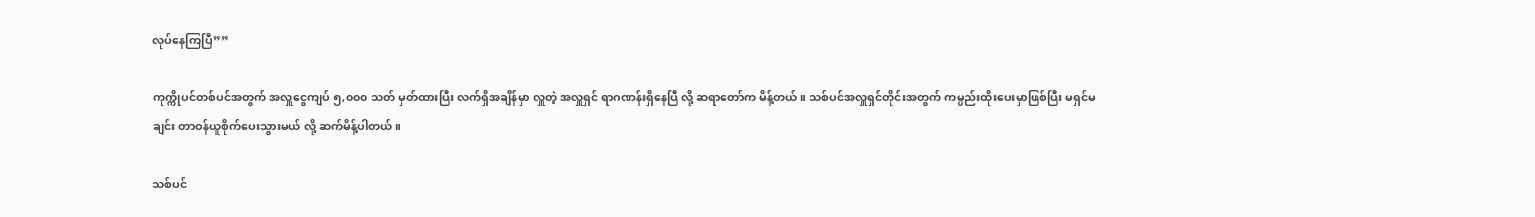လုပ်နေကြပြီ””

ကုက္ကိုပင်တစ်ပင်အတွက် အလှူငွေကျပ် ၅,၀၀၀ သတ် မှတ်ထားပြီး လက်ရှိအချိန်မှာ လှူတဲ့ အလှူရှင် ရာဂဏန်းရှိနေပြီ လို့ ဆရာတော်က မိန့်တယ်။ သစ်ပင်အလှူရှင်တိုင်းအတွက် ကမ္ပည်းထိုးပေးမှာဖြစ်ပြီး မရှင်မချင်း တာဝန်ယူစိုက်ပေးသွားမယ် လို့ ဆက်မိန့်ပါတယ်။

သစ်ပင်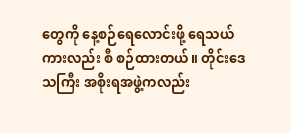တွေကို နေ့စဉ်ရေလောင်းဖို့ ရေသယ်ကားလည်း စီ စဉ်ထားတယ်။ တိုင်းဒေသကြီး အစိုးရအဖွဲ့ကလည်း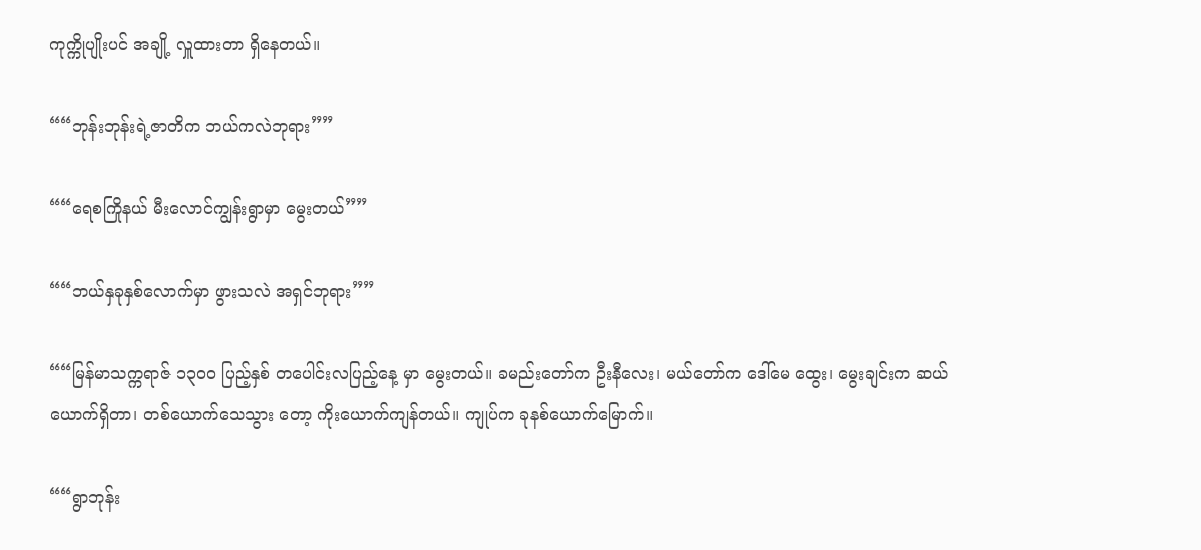ကုက္ကိုပျိုးပင် အချို့ လှူထားတာ ရှိနေတယ်။

““ဘုန်းဘုန်းရဲ့ဇာတိက ဘယ်ကလဲဘုရား””

““ရေစကြိုနယ် မီးလောင်ကျွန်းရွာမှာ မွေးတယ်””

““ဘယ်နှခုနှစ်လောက်မှာ ဖွားသလဲ အရှင်ဘုရား””

““မြန်မာသက္ကရာဇ် ၁၃၀၀ ပြည့်နှစ် တပေါင်းလပြည့်နေ့ မှာ မွေးတယ်။ ခမည်းတော်က ဦးနီလေး၊ မယ်တော်က ဒေါ်မေ ထွေး၊ မွေးချင်းက ဆယ်ယောက်ရှိတာ၊ တစ်ယောက်သေသွား တော့ ကိုးယောက်ကျန်တယ်။ ကျုပ်က ခုနစ်ယောက်မြောက်။

““ရွာဘုန်း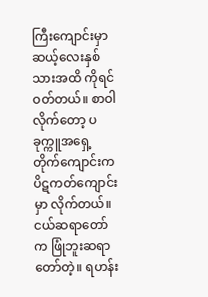ကြီးကျောင်းမှာ ဆယ့်လေးနှစ်သားအထိ ကိုရင် ဝတ်တယ်။ စာဝါလိုက်တော့ ပခုက္ကူအရှေ့တိုက်ကျောင်းက ပိဋကတ်ကျောင်းမှာ လိုက်တယ်။ ငယ်ဆရာတော်က ဖြုံဘူးဆရာ တော်တဲ့။ ရဟန်း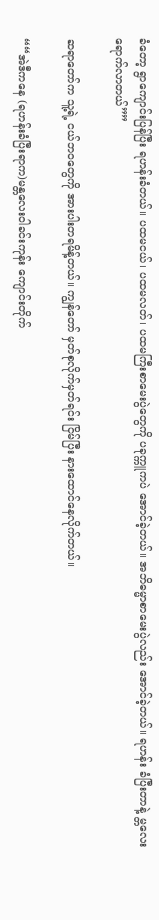ခံတော့ ရွာကျောင်းပြန်ပြီး ရဟန်းခံတယ်။ ပထမငယ်၊ ပထမလတ်၊ ပထမကြီးစာမေးပွဲတွေကို ပခုက္ကူကပဲ အောင်ခဲ့တယ်။ အဘိဓမ္မာစာမေးပွဲလည်း အောင်ခဲ့တယ်။ ရဟန်း ခံပြီးတာနဲ့ မ္တလေးရောက်လာတယ်””

ဆရာတော်က သူ့ရဲ့ ငယ်ဘဝတွေကို အားပါးတရမိန့်တယ်။ ကျွန်တော် မှတ်စုလိုက်မှတ်ရင်း ငြိမ်ပြီး နားထောင်နေလိုက်တယ်။

““အဲဒီကနေ (ရဟန်းခံပြီးရာက)မန္တလေးဝါခင်းကုန်း ကျောင်းတိုက်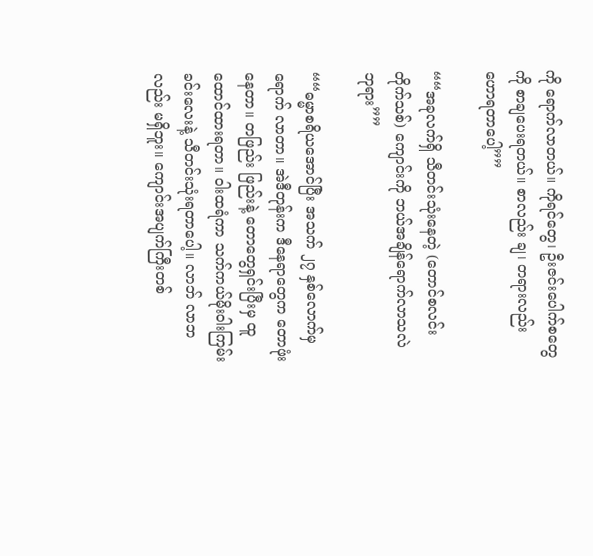ကို ရောက်လာတယ်။ ကိုရင်တွေ၊ ဦးဇင်းပေါက်စတွေ ကို စာချပေးရတယ်။ စာလည်း ချ၊ တရားလည်း ဟောရတာပေါ့””

““အခုလက်ရှိ သီတင်းသုံးနေတဲ့ (တောင်စလင်းတိုက်သစ်) ကျောင်းကို ဘယ်အချိန်ရောက်လာသလဲ ဘုရား””

““ဓမ္မာစရိယအောင်ပြီး အသက် ၂၇ နှစ်လောက်မှ ရောက် လာတာ။ အဲဒီတုန်းက ဒီနေရာတွေက တောဖုံးနေတာ။ တဖြည်း ဖြည်းနဲ့ တောတွေရှင်းပြီးမှ ထူထောင်ထားရတာ။ ဝါးထရံကာ သက်ကယ်မိုးဝါးကြမ်းခင်းလေးနဲ့ သီတင်းသုံးရတာပေါ့။ လာဘ် လာဘလည်း မရှိဘူး။ ကျောင်းအပျက်ကြီးတစ်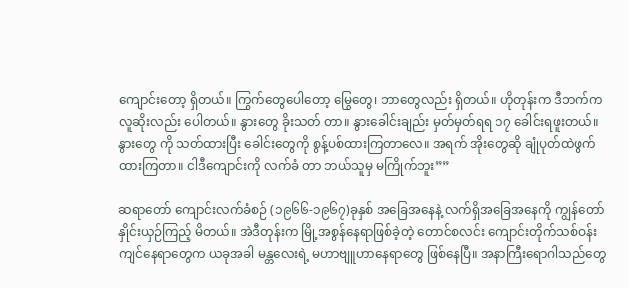ကျောင်းတော့ ရှိတယ်။ ကြွက်တွေပေါတော့ မြွေတွေ၊ ဘာတွေလည်း ရှိတယ်။ ဟိုတုန်းက ဒီဘက်က လူဆိုးလည်း ပေါတယ်။ နွားတွေ ခိုးသတ် တာ။ နွားခေါင်းချည်း မှတ်မှတ်ရရ ၁၇ ခေါင်းရဖူးတယ်။ နွားတွေ ကို သတ်ထားပြီး ခေါင်းတွေကို စွန့်ပစ်ထားကြတာလေ။ အရက် အိုးတွေဆို ချုံပုတ်ထဲဖွက်ထားကြတာ။ ငါဒီကျောင်းကို လက်ခံ တာ ဘယ်သူမှ မကြိုက်ဘူး””

ဆရာတော် ကျောင်းလက်ခံစဉ် (၁၉၆၆-၁၉၆၇)ခုနှစ် အခြေအနေနဲ့ လက်ရှိအခြေအနေကို ကျွန်တော်နှိုင်းယှဉ်ကြည့် မိတယ်။ အဲဒီတုန်းက မြို့အစွန်နေရာဖြစ်ခဲ့တဲ့ တောင်စလင်း ကျောင်းတိုက်သစ်ဝန်းကျင်နေရာတွေက ယခုအခါ မန္တလေးရဲ့ မဟာဗျူဟာနေရာတွေ ဖြစ်နေပြီ။ အနာကြီးရောဂါသည်တွေ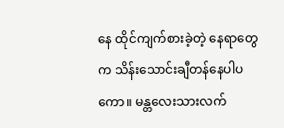နေ ထိုင်ကျက်စားခဲ့တဲ့ နေရာတွေက သိန်းသောင်းချီတန်နေပါပ ကော။ မန္တလေးသားလက်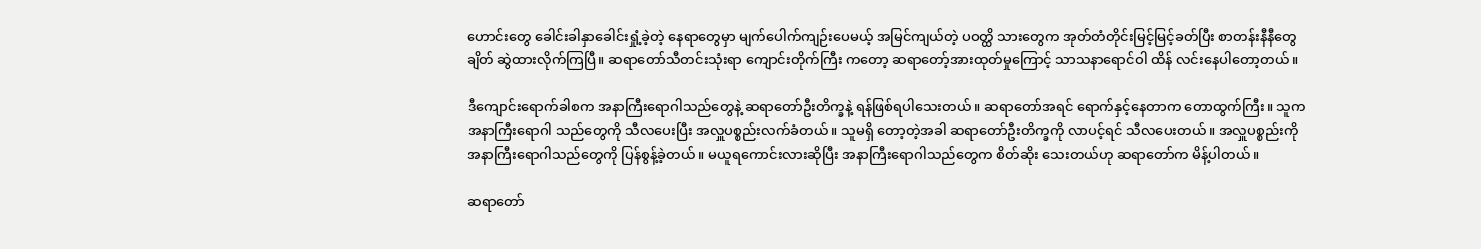ဟောင်းတွေ ခေါင်းခါနှာခေါင်းရှုံ့ခဲ့တဲ့ နေရာတွေမှာ မျက်ပေါက်ကျဉ်းပေမယ့် အမြင်ကျယ်တဲ့ ပဝတ္ထိ သားတွေက အုတ်တံတိုင်းမြင့်မြင့်ခတ်ပြီး စာတန်းနီနီတွေ ချိတ် ဆွဲထားလိုက်ကြပြီ။ ဆရာတော်သီတင်းသုံးရာ ကျောင်းတိုက်ကြီး ကတော့ ဆရာတော့်အားထုတ်မှုကြောင့် သာသနာရောင်ဝါ ထိန် လင်းနေပါတော့တယ်။

ဒီကျောင်းရောက်ခါစက အနာကြီးရောဂါသည်တွေနဲ့ ဆရာတော်ဦးတိက္ခနဲ့ ရန်ဖြစ်ရပါသေးတယ်။ ဆရာတော်အရင် ရောက်နှင့်နေတာက တောထွက်ကြီး။ သူက အနာကြီးရောဂါ သည်တွေကို သီလပေးပြီး အလှူပစ္စည်းလက်ခံတယ်။ သူမရှိ တော့တဲ့အခါ ဆရာတော်ဦးတိက္ခကို လာပင့်ရင် သီလပေးတယ်။ အလှူပစ္စည်းကို အနာကြီးရောဂါသည်တွေကို ပြန်စွန့်ခဲ့တယ်။ မယူရကောင်းလားဆိုပြီး အနာကြီးရောဂါသည်တွေက စိတ်ဆိုး သေးတယ်ဟု ဆရာတော်က မိန့်ပါတယ်။

ဆရာတော်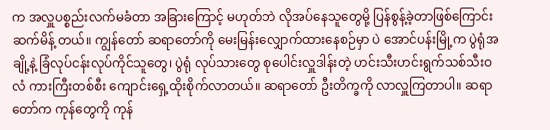က အလှူပစ္စည်းလက်မခံတာ အခြားကြောင့် မဟုတ်ဘဲ လိုအပ်နေသူတွေမို့ ပြန်စွန့်ခဲ့တာဖြစ်ကြောင်း ဆက်မိန့် တယ်။ ကျွန်တော် ဆရာတော်ကို မေးမြန်းလျှောက်ထားနေစဉ်မှာ ပဲ အောင်ပန်းမြို့က ပွဲရုံအချို့နဲ့ ခြံလုပ်ငန်းလုပ်ကိုင်သူတွေ၊ ပွဲရုံ လုပ်သားတွေ စုပေါင်းလှူဒါန်းတဲ့ ဟင်းသီးဟင်းရွက်သစ်သီးဝလံ ကားကြီးတစ်စီး ကျောင်းရှေ့ထိုးစိုက်လာတယ်။ ဆရာတော် ဦးတိက္ခကို လာလှူကြတာပါ။ ဆရာတော်က ကုန်တွေကို ကုန်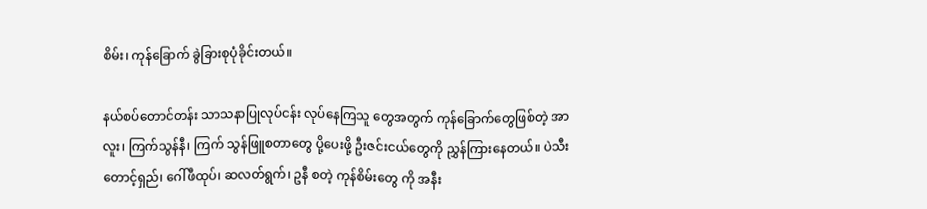စိမ်း၊ ကုန်ခြောက် ခွဲခြားစုပုံခိုင်းတယ်။

နယ်စပ်တောင်တန်း သာသနာပြုလုပ်ငန်း လုပ်နေကြသူ တွေအတွက် ကုန်ခြောက်တွေဖြစ်တဲ့ အာလူး၊ ကြက်သွန်နီ၊ ကြက် သွန်ဖြူစတာတွေ ပို့ပေးဖို့ ဦးဇင်းငယ်တွေကို ညွှန်ကြားနေတယ်။ ပဲသီးတောင့်ရှည်၊ ဂေါ်ဖီထုပ်၊ ဆလတ်ရွက်၊ ဥနီ စတဲ့ ကုန်စိမ်းတွေ ကို အနီး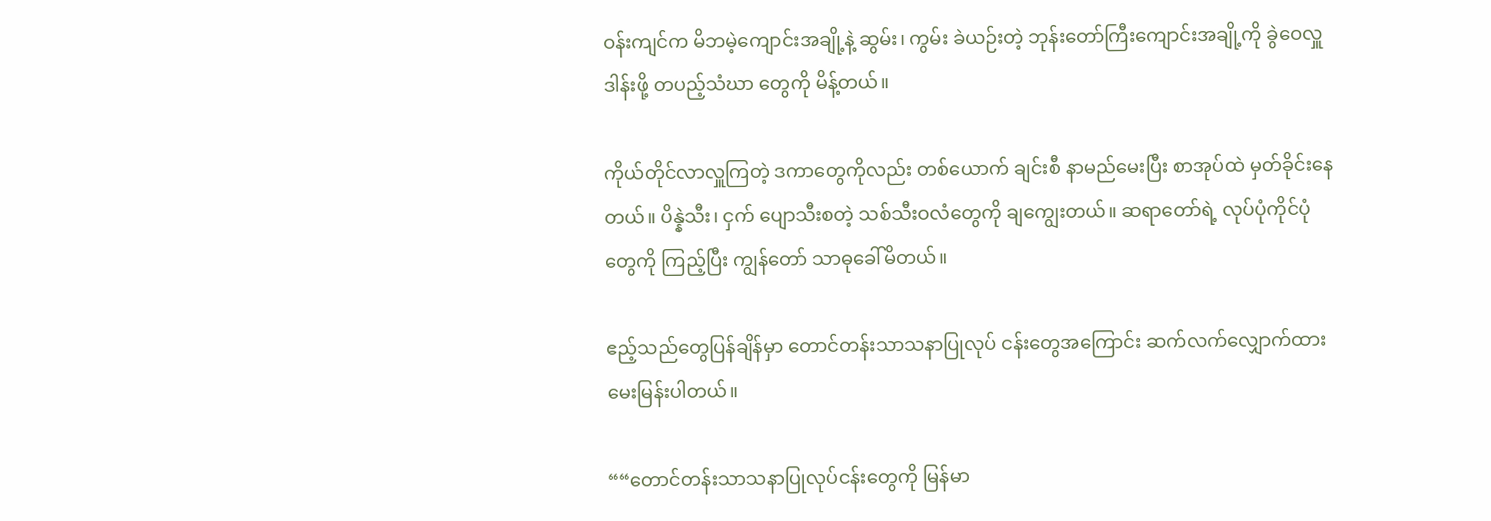ဝန်းကျင်က မိဘမဲ့ကျောင်းအချို့နဲ့ ဆွမ်း၊ ကွမ်း ခဲယဉ်းတဲ့ ဘုန်းတော်ကြီးကျောင်းအချို့ကို ခွဲဝေလှူဒါန်းဖို့ တပည့်သံဃာ တွေကို မိန့်တယ်။

ကိုယ်တိုင်လာလှူကြတဲ့ ဒကာတွေကိုလည်း တစ်ယောက် ချင်းစီ နာမည်မေးပြီး စာအုပ်ထဲ မှတ်ခိုင်းနေတယ်။ ပိန္နဲသီး၊ ငှက် ပျောသီးစတဲ့ သစ်သီးဝလံတွေကို ချကျွေးတယ်။ ဆရာတော်ရဲ့ လုပ်ပုံကိုင်ပုံတွေကို ကြည့်ပြီး ကျွန်တော် သာဓုခေါ်မိတယ်။

ဧည့်သည်တွေပြန်ချိန်မှာ တောင်တန်းသာသနာပြုလုပ် ငန်းတွေအကြောင်း ဆက်လက်လျှောက်ထားမေးမြန်းပါတယ်။

““တောင်တန်းသာသနာပြုလုပ်ငန်းတွေကို မြန်မာ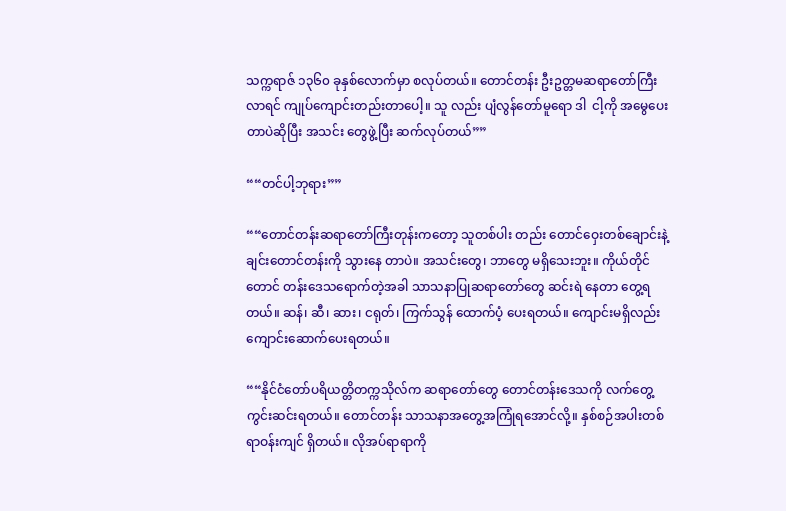သက္ကရာဇ် ၁၃၆၀ ခုနှစ်လောက်မှာ စလုပ်တယ်။ တောင်တန်း ဦးဥတ္တမဆရာတော်ကြီးလာရင် ကျုပ်ကျောင်းတည်းတာပေါ့။ သူ လည်း ပျံလွန်တော်မူရော ဒါ  ငါ့ကို အမွေပေးတာပဲဆိုပြီး အသင်း တွေဖွဲ့ပြီး ဆက်လုပ်တယ်””

““တင်ပါ့ဘုရား””

““တောင်တန်းဆရာတော်ကြီးတုန်းကတော့ သူတစ်ပါး တည်း တောင်ဝှေးတစ်ချောင်းနဲ့ ချင်းတောင်တန်းကို သွားနေ တာပဲ။ အသင်းတွေ၊ ဘာတွေ မရှိသေးဘူး။ ကိုယ်တိုင် တောင် တန်းဒေသရောက်တဲ့အခါ သာသနာပြုဆရာတော်တွေ ဆင်းရဲ နေတာ တွေ့ရတယ်။ ဆန်၊ ဆီ၊ ဆား၊ ငရုတ်၊ ကြက်သွန် ထောက်ပံ့ ပေးရတယ်။ ကျောင်းမရှိလည်း ကျောင်းဆောက်ပေးရတယ်။

““နိုင်ငံတော်ပရိယတ္တိတက္ကသိုလ်က ဆရာတော်တွေ တောင်တန်းဒေသကို လက်တွေ့ကွင်းဆင်းရတယ်။ တောင်တန်း သာသနာအတွေ့အကြုံရအောင်လို့။ နှစ်စဉ်အပါးတစ်ရာဝန်းကျင် ရှိတယ်။ လိုအပ်ရာရာကို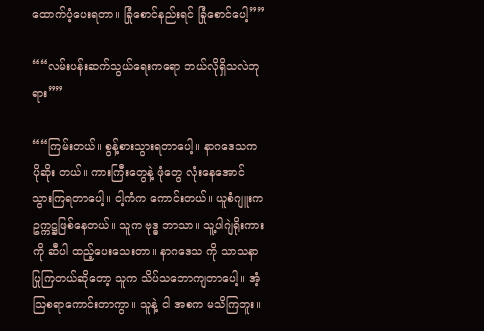ထောက်ပံ့ပေးရတာ။ ခြုံစောင်နည်းရင် ခြုံစောင်ပေါ့””

““လမ်းပန်းဆက်သွယ်ရေးကရော ဘယ်လိုရှိသလဲဘုရား””

““ကြမ်းတယ်။ စွန့်စားသွားရတာပေါ့။ နာဂဒေသက ပိုဆိုး တယ်။ ကားကြီးတွေနဲ့ ဖုံတွေ လုံးနေအောင် သွားကြရတာပေါ့။ ငါ့ကံက ကောင်းတယ်။ ယူစံဂျူးက ဥက္ကဋ္ဌဖြစ်နေတယ်။ သူက ဗုဒ္ဓ ဘာသာ။ သူ့ပါဂျဲရိုးကားကို ဆီပါ ထည့်ပေးသေးတာ။ နာဂဒေသ ကို သာသနာပြုကြတယ်ဆိုတော့ သူက သိပ်သဘောကျတာပေါ့။ အံ့သြစရာကောင်းတာကွာ။ သူနဲ့ ငါ အစက မသိကြဘူး။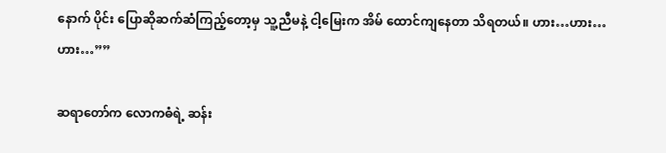နောက် ပိုင်း ပြောဆိုဆက်ဆံကြည့်တော့မှ သူ့ညီမနဲ့ ငါ့မြေးက အိမ် ထောင်ကျနေတာ သိရတယ်။ ဟား…ဟား…ဟား…””

ဆရာတော်က လောကဓံရဲ့ ဆန်း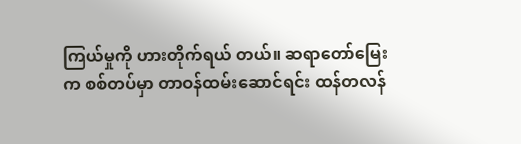ကြယ်မှုကို ဟားတိုက်ရယ် တယ်။ ဆရာတော်မြေးက စစ်တပ်မှာ တာဝန်ထမ်းဆောင်ရင်း ထန်တလန်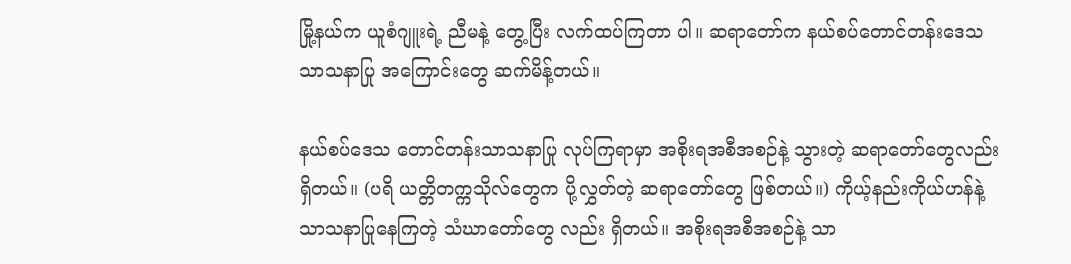မြို့နယ်က ယူစံဂျူးရဲ့ ညီမနဲ့ တွေ့ပြီး လက်ထပ်ကြတာ ပါ။ ဆရာတော်က နယ်စပ်တောင်တန်းဒေသ သာသနာပြု အကြောင်းတွေ ဆက်မိန့်တယ်။

နယ်စပ်ဒေသ တောင်တန်းသာသနာပြု လုပ်ကြရာမှာ အစိုးရအစီအစဉ်နဲ့ သွားတဲ့ ဆရာတော်တွေလည်း ရှိတယ်။ (ပရိ ယတ္တိတက္ကသိုလ်တွေက ပို့လွှတ်တဲ့ ဆရာတော်တွေ ဖြစ်တယ်။) ကိုယ့်နည်းကိုယ်ဟန်နဲ့ သာသနာပြုနေကြတဲ့ သံဃာတော်တွေ လည်း ရှိတယ်။ အစိုးရအစီအစဉ်နဲ့ သာ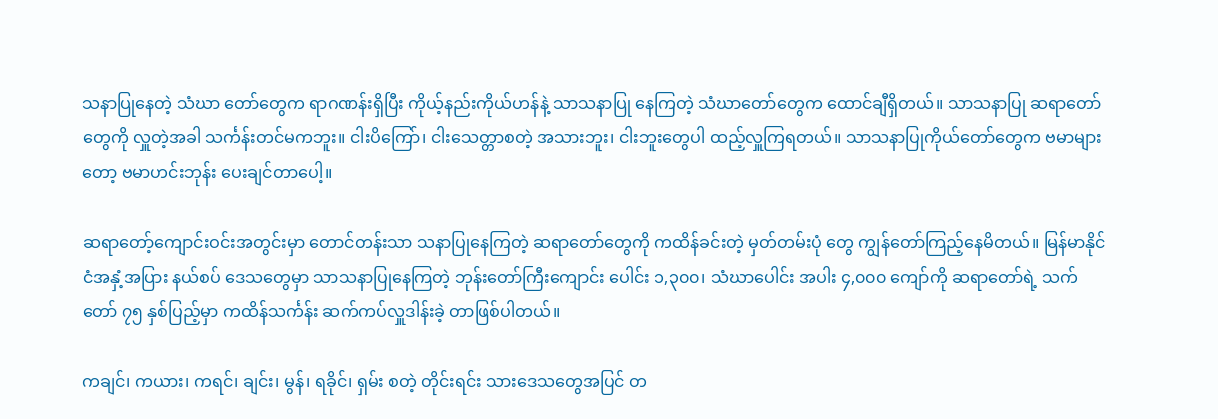သနာပြုနေတဲ့ သံဃာ တော်တွေက ရာဂဏန်းရှိပြီး ကိုယ့်နည်းကိုယ်ဟန်နဲ့ သာသနာပြု နေကြတဲ့ သံဃာတော်တွေက ထောင်ချီရှိတယ်။ သာသနာပြု ဆရာတော်တွေကို လှူတဲ့အခါ သင်္ကန်းတင်မကဘူး။ ငါးပိကြော်၊ ငါးသေတ္တာစတဲ့ အသားဘူး၊ ငါးဘူးတွေပါ ထည့်လှူကြရတယ်။ သာသနာပြုကိုယ်တော်တွေက ဗမာများတော့ ဗမာဟင်းဘုန်း ပေးချင်တာပေါ့။

ဆရာတော့်ကျောင်းဝင်းအတွင်းမှာ တောင်တန်းသာ သနာပြုနေကြတဲ့ ဆရာတော်တွေကို ကထိန်ခင်းတဲ့ မှတ်တမ်းပုံ တွေ ကျွန်တော်ကြည့်နေမိတယ်။ မြန်မာနိုင်ငံအနှံ့အပြား နယ်စပ် ဒေသတွေမှာ သာသနာပြုနေကြတဲ့ ဘုန်းတော်ကြီးကျောင်း ပေါင်း ၁,၃၀၀၊ သံဃာပေါင်း အပါး ၄,၀၀၀ ကျော်ကို ဆရာတော်ရဲ့ သက်တော် ၇၅ နှစ်ပြည့်မှာ ကထိန်သင်္ကန်း ဆက်ကပ်လှူဒါန်းခဲ့ တာဖြစ်ပါတယ်။

ကချင်၊ ကယား၊ ကရင်၊ ချင်း၊ မွန်၊ ရခိုင်၊ ရှမ်း စတဲ့ တိုင်းရင်း သားဒေသတွေအပြင် တ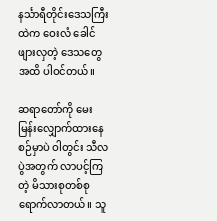နင်္သာရီတိုင်းဒေသကြီးထဲက ဝေးလံ ခေါင်ဖျားလှတဲ့ ဒေသတွေအထိ ပါဝင်တယ်။

ဆရာတော်ကို မေးမြန်းလျှောက်ထားနေစဉ်မှာပဲ ဝါတွင်း သီလပွဲအတွက် လာပင့်ကြတဲ့ မိသားစုတစ်စု ရောက်လာတယ်။ သူ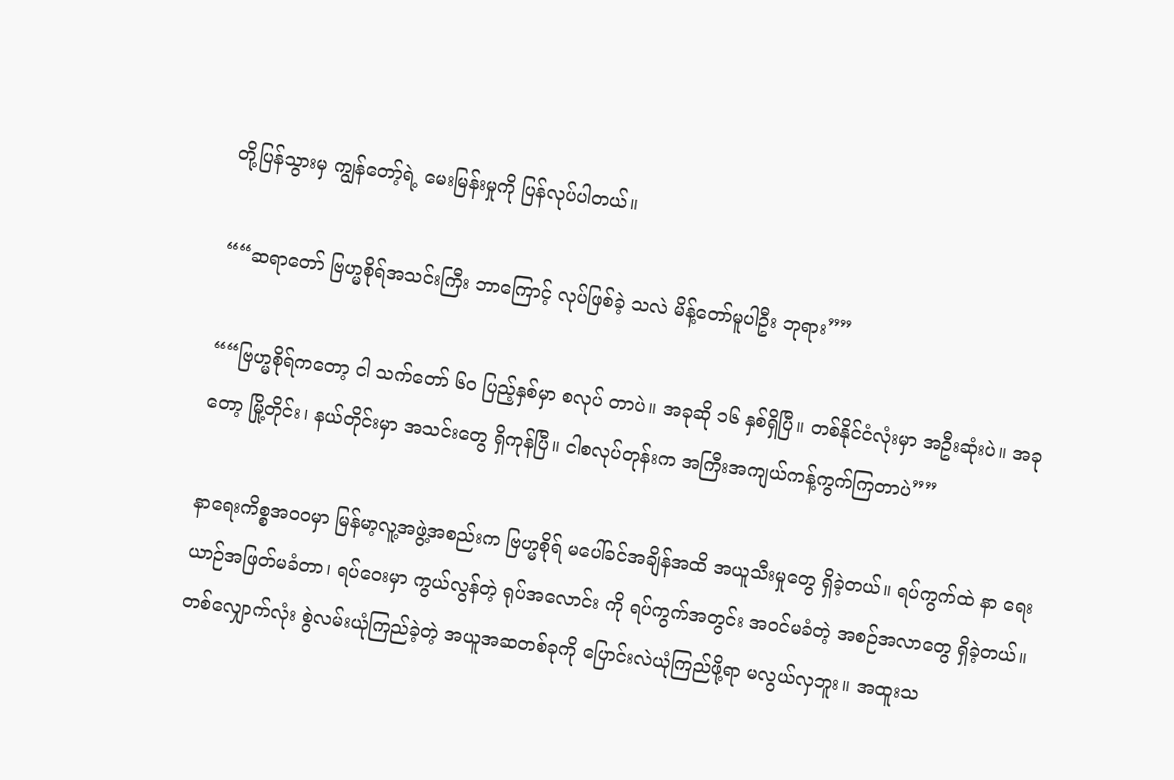တို့ပြန်သွားမှ ကျွန်တော့်ရဲ့ မေးမြန်းမှုကို ပြန်လုပ်ပါတယ်။

““ဆရာတော် ဗြဟ္မစိုရ်အသင်းကြီး ဘာကြောင့် လုပ်ဖြစ်ခဲ့ သလဲ မိန့်တော်မူပါဦး ဘုရား””

““ဗြဟ္မစိုရ်ကတော့ ငါ သက်တော် ၆၀ ပြည့်နှစ်မှာ စလုပ် တာပဲ။ အခုဆို ၁၆ နှစ်ရှိပြီ။ တစ်နိုင်ငံလုံးမှာ အဦးဆုံးပဲ။ အခုတော့ မြို့တိုင်း၊ နယ်တိုင်းမှာ အသင်းတွေ ရှိကုန်ပြီ။ ငါစလုပ်တုန်းက အကြီးအကျယ်ကန့်ကွက်ကြတာပဲ””

နာရေးကိစ္စအ၀၀မှာ မြန်မာ့လူ့အဖွဲ့အစည်းက ဗြဟ္မစိုရ် မပေါ်ခင်အချိန်အထိ အယူသီးမှုတွေ ရှိခဲ့တယ်။ ရပ်ကွက်ထဲ နာ ရေးယာဉ်အဖြတ်မခံတာ၊ ရပ်ဝေးမှာ ကွယ်လွန်တဲ့ ရုပ်အလောင်း ကို ရပ်ကွက်အတွင်း အဝင်မခံတဲ့ အစဉ်အလာတွေ ရှိခဲ့တယ်။ တစ်လျှောက်လုံး စွဲလမ်းယုံကြည်ခဲ့တဲ့ အယူအဆတစ်ခုကို ပြောင်းလဲယုံကြည်ဖို့ရာ မလွယ်လှဘူး။ အထူးသ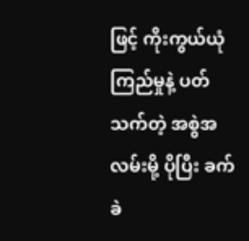ဖြင့် ကိုးကွယ်ယုံ ကြည်မှုနဲ့ ပတ်သက်တဲ့ အစွဲအလမ်းမို့ ပိုပြီး ခက်ခဲ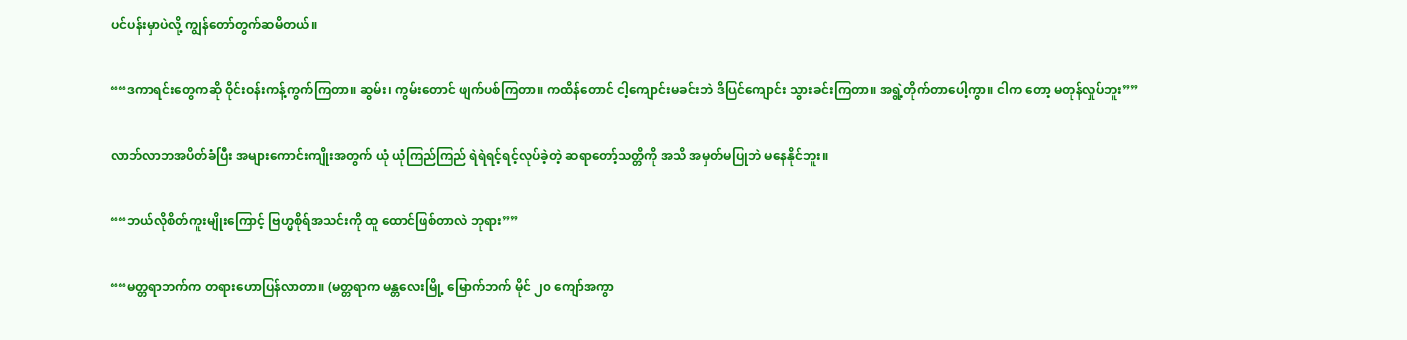ပင်ပန်းမှာပဲလို့ ကျွန်တော်တွက်ဆမိတယ်။

““ဒကာရင်းတွေကဆို ဝိုင်းဝန်းကန့်ကွက်ကြတာ။ ဆွမ်း၊ ကွမ်းတောင် ဖျက်ပစ်ကြတာ။ ကထိန်တောင် ငါ့ကျောင်းမခင်းဘဲ ဒိပြင်ကျောင်း သွားခင်းကြတာ။ အရွဲ့တိုက်တာပေါ့ကွာ။ ငါက တော့ မတုန်လှုပ်ဘူး””

လာဘ်လာဘအပိတ်ခံပြီး အများကောင်းကျိုးအတွက် ယုံ ယုံကြည်ကြည် ရဲရဲရင့်ရင့်လုပ်ခဲ့တဲ့ ဆရာတော့်သတ္တိကို အသိ အမှတ်မပြုဘဲ မနေနိုင်ဘူး။

““ဘယ်လိုစိတ်ကူးမျိုးကြောင့် ဗြဟ္မစိုရ်အသင်းကို ထူ ထောင်ဖြစ်တာလဲ ဘုရား””

““မတ္တရာဘက်က တရားဟောပြန်လာတာ။ (မတ္တရာက မန္တလေးမြို့ မြောက်ဘက် မိုင် ၂၀ ကျော်အကွာ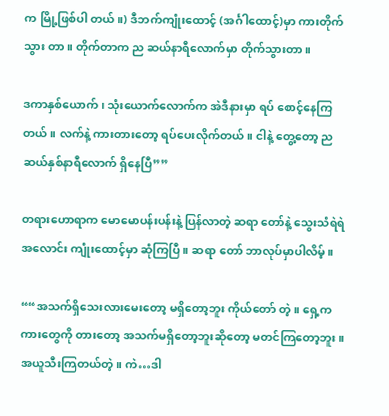က မြို့ဖြစ်ပါ တယ်။) ဒီဘက်ကျုံးထောင့် (အင်္ဂါထောင့်)မှာ ကားတိုက်သွား တာ။ တိုက်တာက ည ဆယ်နာရီလောက်မှာ တိုက်သွားတာ။

ဒကာနှစ်ယောက်၊ သုံးယောက်လောက်က အဲဒီနားမှာ ရပ် စောင့်နေကြတယ်။ လက်နဲ့ ကားတားတော့ ရပ်ပေးလိုက်တယ်။ ငါနဲ့ တွေ့တော့ ညဆယ်နှစ်နာရီလောက် ရှိနေပြီ””

တရားဟောရာက မောမောပန်းပန်းနဲ့ ပြန်လာတဲ့ ဆရာ တော်နဲ့ သွေးသံရဲရဲအလောင်း ကျုံးထောင့်မှာ ဆုံကြပြီ။ ဆရာ တော် ဘာလုပ်မှာပါလိမ့်။

““အသက်ရှိသေးလားမေးတော့ မရှိတော့ဘူး ကိုယ်တော် တဲ့။ ရှေ့က ကားတွေကို တားတော့ အသက်မရှိတော့ဘူးဆိုတော့ မတင်ကြတော့ဘူး။ အယူသီးကြတယ်တဲ့။ ကဲ…ဒါ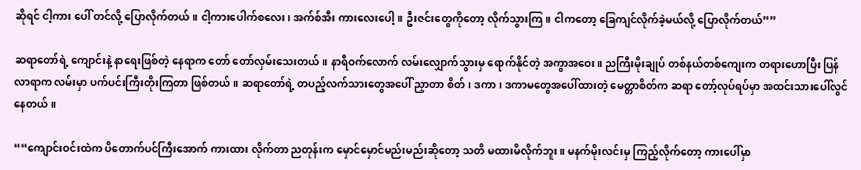ဆိုရင် ငါ့ကား ပေါ် တင်လို့ ပြောလိုက်တယ်။ ငါ့ကားပေါက်စလေး၊ အက်စ်အီး ကားလေးပေါ့။ ဦးဇင်းတွေကိုတော့ လိုက်သွားကြ။ ငါကတော့ ခြေကျင်လိုက်ခဲ့မယ်လို့ ပြောလိုက်တယ်””

ဆရာတော်ရဲ့ ကျောင်းနဲ့ နာရေးဖြစ်တဲ့ နေရာက တော် တော်လှမ်းသေးတယ်။ နာရီဝက်လောက် လမ်းလျှောက်သွားမှ ရောက်နိုင်တဲ့ အကွာအဝေး။ ညကြီးမိုးချုပ် တစ်နယ်တစ်ကျေးက တရားဟောပြီး ပြန်လာရာက လမ်းမှာ ပက်ပင်းကြီးတိုးကြတာ ဖြစ်တယ်။ ဆရာတော်ရဲ့ တပည့်လက်သားတွေအပေါ် ညှာတာ စိတ်၊ ဒကာ၊ ဒကာမတွေအပေါ်ထားတဲ့ မေတ္တာစိတ်က ဆရာ တော့်လုပ်ရပ်မှာ အထင်းသားပေါ်လွင်နေတယ်။

““ကျောင်းဝင်းထဲက ပိတောက်ပင်ကြီးအောက် ကားထား လိုက်တာ ညတုန်းက မှောင်မှောင်မည်းမည်းဆိုတော့ သတိ မထားမိလိုက်ဘူး။ မနက်မိုးလင်းမှ ကြည့်လိုက်တော့ ကားပေါ်မှာ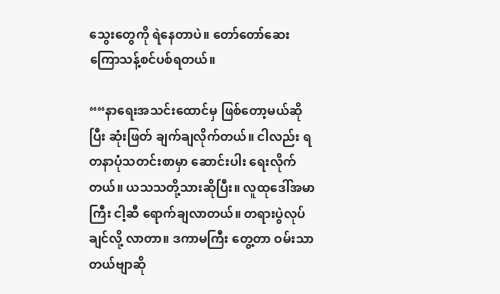သွေးတွေကို ရဲနေတာပဲ။ တော်တော်ဆေးကြောသန့်စင်ပစ်ရတယ်။

““နာရေးအသင်းထောင်မှ ဖြစ်တော့မယ်ဆိုပြီး ဆုံးဖြတ် ချက်ချလိုက်တယ်။ ငါလည်း ရတနာပုံသတင်းစာမှာ ဆောင်းပါး ရေးလိုက်တယ်။ ယသသတို့သားဆိုပြီး။ လူထုဒေါ်အမာကြီး ငါ့ဆီ ရောက်ချလာတယ်။ တရားပွဲလုပ်ချင်လို့ လာတာ။ ဒကာမကြီး တွေ့တာ ဝမ်းသာတယ်ဗျာဆို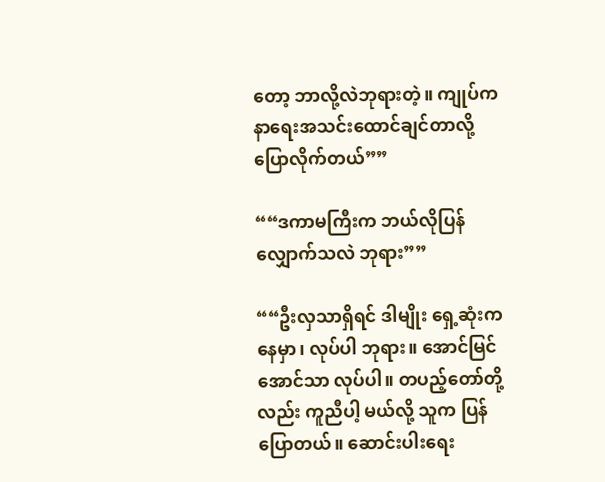တော့ ဘာလို့လဲဘုရားတဲ့။ ကျုပ်က နာရေးအသင်းထောင်ချင်တာလို့ ပြောလိုက်တယ်””

““ဒကာမကြီးက ဘယ်လိုပြန်လျှောက်သလဲ ဘုရား””

““ဦးလှသာရှိရင် ဒါမျိုး ရှေ့ဆုံးကနေမှာ၊ လုပ်ပါ ဘုရား။ အောင်မြင်အောင်သာ လုပ်ပါ။ တပည့်တော်တို့လည်း ကူညီပါ့ မယ်လို့ သူက ပြန်ပြောတယ်။ ဆောင်းပါးရေး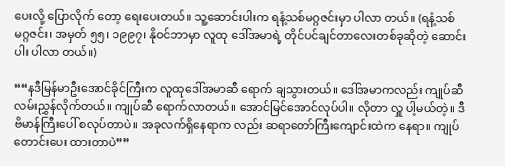ပေးလို့ ပြောလိုက် တော့ ရေးပေးတယ်။ သူ့ဆောင်းပါးက ရနံ့သစ်မဂ္ဂဇင်းမှာ ပါလာ တယ်။ (ရနံ့သစ်မဂ္ဂဇင်း၊ အမှတ် ၅၅၊ ၁၉၉၇၊ နိုဝင်ဘာမှာ လူထု ဒေါ်အမာရဲ့ တိုင်ပင်ချင်တာလေးတစ်ခုဆိုတဲ့ ဆောင်းပါး ပါလာ တယ်။)

““နဒီမြန်မာဦးအောင်ခိုင်ကြီးက လူထုဒေါ်အမာဆီ ရောက် ချသွားတယ်။ ဒေါ်အမာကလည်း ကျုပ်ဆီ လမ်းညွှန်လိုက်တယ်။ ကျုပ်ဆီ ရောက်လာတယ်။ အောင်မြင်အောင်လုပ်ပါ။ လိုတာ လှူ ပါ့မယ်တဲ့။ ဒီဗိမာန်ကြီးပေါ် စလုပ်တာပဲ။ အခုလက်ရှိနေရာက လည်း ဆရာတော်ကြီးကျောင်းထဲက နေရာ။ ကျုပ်တောင်းပေး ထားတာပဲ””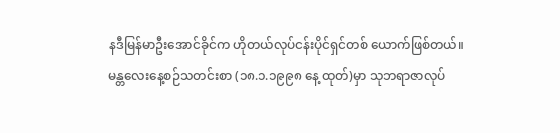နဒီမြန်မာဦးအောင်ခိုင်က ဟိုတယ်လုပ်ငန်းပိုင်ရှင်တစ် ယောက်ဖြစ်တယ်။ မန္တလေးနေ့စဉ်သတင်းစာ (၁၈.၁.၁၉၉၈ နေ့ ထုတ်)မှာ သုဘရာဇာလုပ်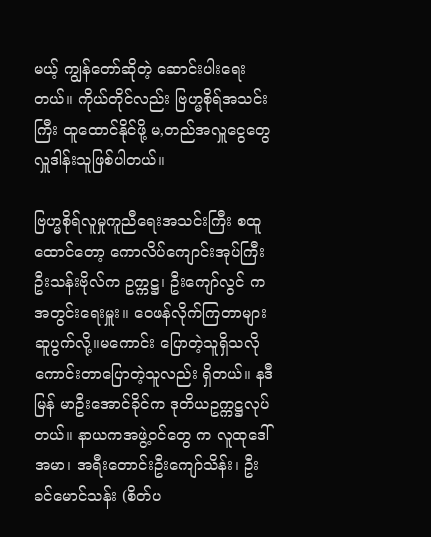မယ့် ကျွန်တော်ဆိုတဲ့ ဆောင်းပါးရေး တယ်။ ကိုယ်တိုင်လည်း ဗြဟ္မစိုရ်အသင်းကြီး ထူထောင်နိုင်ဖို့ မ,တည်အလှူငွေတွေ လှူဒါန်းသူဖြစ်ပါတယ်။

ဗြဟ္မစိုရ်လူမှုကူညီရေးအသင်းကြီး စထူထောင်တော့ ကောလိပ်ကျောင်းအုပ်ကြီး ဦးသန်းဗိုလ်က ဥက္ကဋ္ဌ၊ ဦးကျော်လွင် က အတွင်းရေးမှူး။ ဝေဖန်လိုက်ကြတာများ ဆူပွက်လို့။မကောင်း ပြောတဲ့သူရှိသလို ကောင်းတာပြောတဲ့သူလည်း ရှိတယ်။ နဒီမြန် မာဦးအောင်ခိုင်က ဒုတိယဥက္ကဋ္ဌလုပ်တယ်။ နာယကအဖွဲ့ဝင်တွေ က လူထုဒေါ်အမာ၊ အရီးတောင်းဦးကျော်သိန်း၊ ဦးခင်မောင်သန်း (စိတ်ပ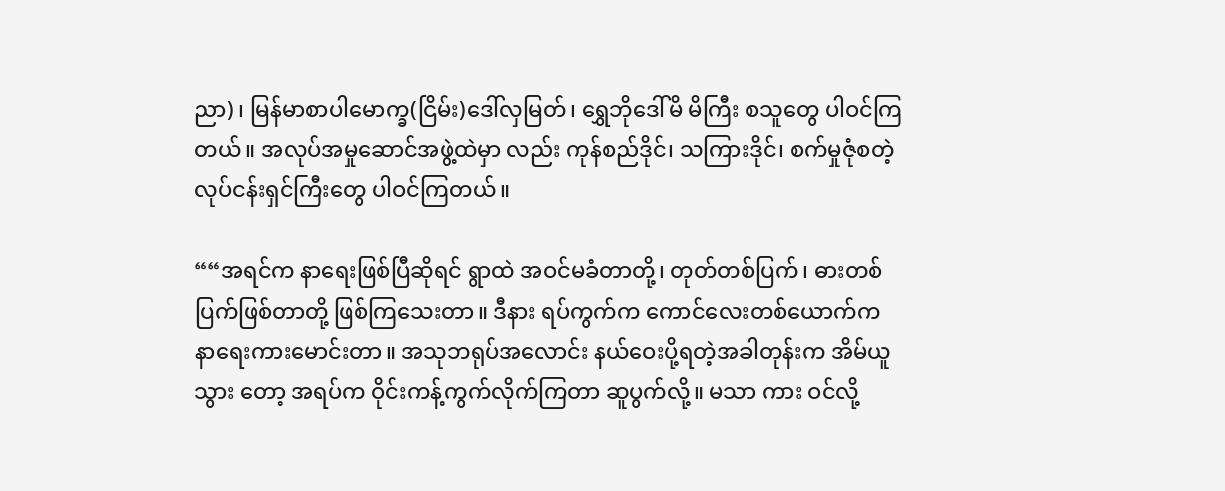ညာ)၊ မြန်မာစာပါမောက္ခ(ငြိမ်း)ဒေါ်လှမြတ်၊ ရွှေဘိုဒေါ်မိ မိကြီး စသူတွေ ပါဝင်ကြတယ်။ အလုပ်အမှုဆောင်အဖွဲ့ထဲမှာ လည်း ကုန်စည်ဒိုင်၊ သကြားဒိုင်၊ စက်မှုဇုံစတဲ့ လုပ်ငန်းရှင်ကြီးတွေ ပါဝင်ကြတယ်။

““အရင်က နာရေးဖြစ်ပြီဆိုရင် ရွာထဲ အဝင်မခံတာတို့၊ တုတ်တစ်ပြက်၊ ဓားတစ်ပြက်ဖြစ်တာတို့ ဖြစ်ကြသေးတာ။ ဒီနား ရပ်ကွက်က ကောင်လေးတစ်ယောက်က နာရေးကားမောင်းတာ။ အသုဘရုပ်အလောင်း နယ်ဝေးပို့ရတဲ့အခါတုန်းက အိမ်ယူသွား တော့ အရပ်က ဝိုင်းကန့်ကွက်လိုက်ကြတာ ဆူပွက်လို့။ မသာ ကား ဝင်လို့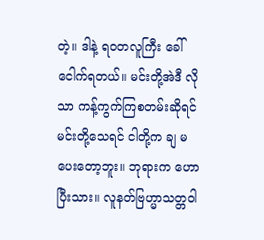တဲ့။ ဒါနဲ့ ရဝတလူကြီး ခေါ်ငေါက်ရတယ်။ မင်းတို့အဲဒီ လိုသာ ကန့်ကွက်ကြစတမ်းဆိုရင် မင်းတို့သေရင် ငါတို့က ချ မပေးတော့ဘူး။ ဘုရားက ဟောပြီးသား။ လူနတ်ဗြဟ္မာသတ္တဝါ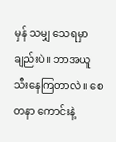မှန် သမျှ သေရမှာချည်းပဲ။ ဘာအယူသီးနေကြတာလဲ။ စေတနာ ကောင်းနဲ့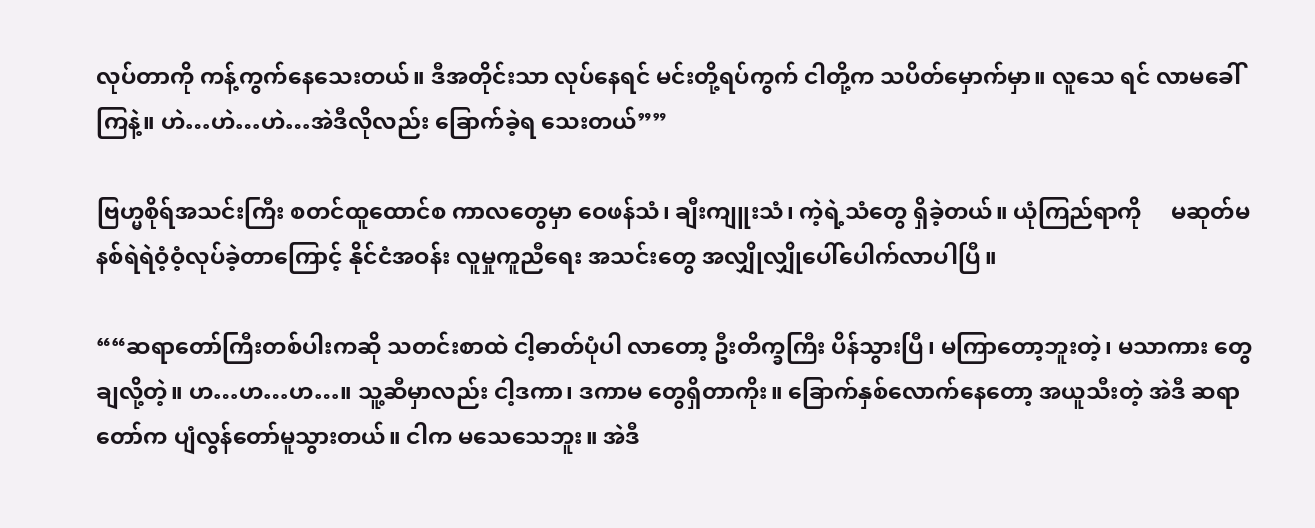လုပ်တာကို ကန့်ကွက်နေသေးတယ်။ ဒီအတိုင်းသာ လုပ်နေရင် မင်းတို့ရပ်ကွက် ငါတို့က သပိတ်မှောက်မှာ။ လူသေ ရင် လာမခေါ်ကြနဲ့။ ဟဲ…ဟဲ…ဟဲ…အဲဒီလိုလည်း ခြောက်ခဲ့ရ သေးတယ်””

ဗြဟ္မစိုရ်အသင်းကြီး စတင်ထူထောင်စ ကာလတွေမှာ ဝေဖန်သံ၊ ချီးကျူးသံ၊ ကဲ့ရဲ့သံတွေ ရှိခဲ့တယ်။ ယုံကြည်ရာကို     မဆုတ်မနစ်ရဲရဲဝံ့ဝံ့လုပ်ခဲ့တာကြောင့် နိုင်ငံအဝန်း လူမှုကူညီရေး အသင်းတွေ အလျှိုလျှိုပေါ်ပေါက်လာပါပြီ။

““ဆရာတော်ကြီးတစ်ပါးကဆို သတင်းစာထဲ ငါ့ဓာတ်ပုံပါ လာတော့ ဦးတိက္ခကြီး ပိန်သွားပြီ၊ မကြာတော့ဘူးတဲ့၊ မသာကား တွေ ချလို့တဲ့။ ဟ…ဟ…ဟ…။ သူ့ဆီမှာလည်း ငါ့ဒကာ၊ ဒကာမ တွေရှိတာကိုး။ ခြောက်နှစ်လောက်နေတော့ အယူသီးတဲ့ အဲဒီ ဆရာတော်က ပျံလွန်တော်မူသွားတယ်။ ငါက မသေသေဘူး။ အဲဒီ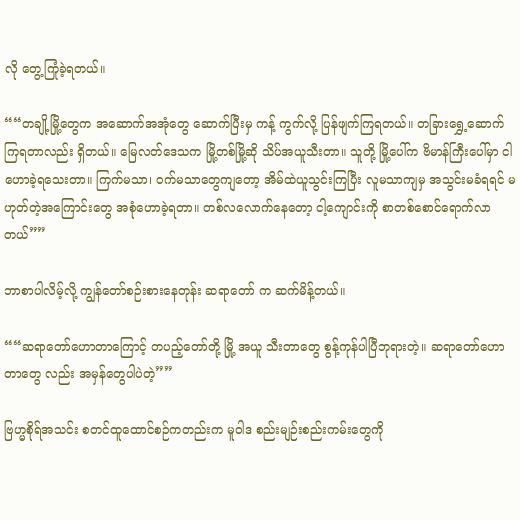လို တွေ့ကြုံခဲ့ရတယ်။

““တချို့မြို့တွေက အဆောက်အအုံတွေ ဆောက်ပြီးမှ ကန့် ကွက်လို့ ပြန်ဖျက်ကြရတယ်။ တခြားရွှေ့ဆောက်ကြရတာလည်း ရှိတယ်။ မြေလတ်ဒေသက မြို့တစ်မြို့ဆို သိပ်အယူသီးတာ။ သူတို့ မြို့ပေါ်က ဗိမာန်ကြီးပေါ်မှာ ငါဟောခဲ့ရသေးတာ။ ကြက်မသာ၊ ဝက်မသာတွေကျတော့ အိမ်ထဲယူသွင်းကြပြီး လူမသာကျမှ အသွင်းမခံရရင် မဟုတ်တဲ့အကြောင်းတွေ အစုံဟောခဲ့ရတာ။ တစ်လလောက်နေတော့ ငါ့ကျောင်းကို စာတစ်စောင်ရောက်လာတယ်””

ဘာစာပါလိမ့်လို့ ကျွန်တော်စဉ်းစားနေတုန်း ဆရာတော် က ဆက်မိန့်တယ်။

““ဆရာတော်ဟောတာကြောင့် တပည့်တော်တို့ မြို့ အယူ သီးတာတွေ စွန့်ကုန်ပါပြီဘုရားတဲ့။ ဆရာတော်ဟောတာတွေ လည်း အမှန်တွေပါပဲတဲ့””

ဗြဟ္မစိုရ်အသင်း စတင်ထူထောင်စဉ်ကတည်းက မူဝါဒ စည်းမျဉ်းစည်းကမ်းတွေကို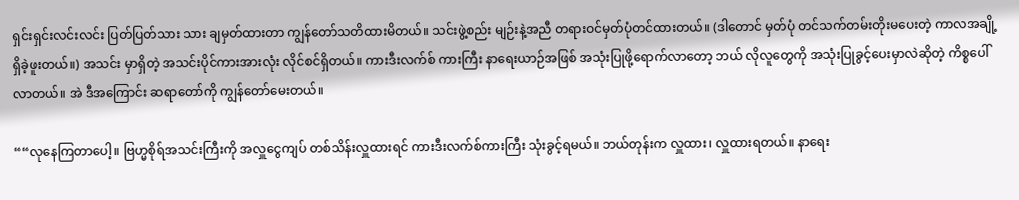ရှင်းရှင်းလင်းလင်း ပြတ်ပြတ်သား သား ချမှတ်ထားတာ ကျွန်တော်သတိထားမိတယ်။ သင်းဖွဲ့စည်း မျဉ်းနဲ့အညီ တရားဝင်မှတ်ပုံတင်ထားတယ်။ (ဒါတောင် မှတ်ပုံ တင်သက်တမ်းတိုးမပေးတဲ့ ကာလအချို့ ရှိခဲ့ဖူးတယ်။) အသင်း မှာရှိတဲ့ အသင်းပိုင်ကားအားလုံး လိုင်စင်ရှိတယ်။ ကားဒီးလက်စ် ကားကြီး နာရေးယာဉ်အဖြစ် အသုံးပြုဖို့ရောက်လာတော့ ဘယ် လိုလူတွေကို အသုံးပြုခွင့်ပေးမှာလဲဆိုတဲ့ ကိစ္စပေါ်လာတယ်။ အဲ ဒီအကြောင်း ဆရာတော်ကို ကျွန်တော်မေးတယ်။

““လုနေကြတာပေါ့။ ဗြဟ္မစိုရ်အသင်းကြီးကို အလှူငွေကျပ် တစ်သိန်းလှူထားရင် ကားဒီးလက်စ်ကားကြီး သုံးခွင့်ရမယ်။ ဘယ်တုန်းက လှူထား၊ လှူထားရတယ်။ နာရေး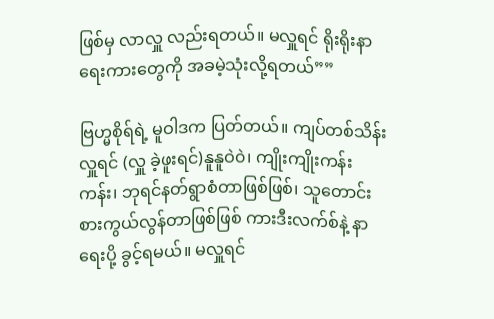ဖြစ်မှ လာလှူ လည်းရတယ်။ မလှူရင် ရိုးရိုးနာရေးကားတွေကို အခမဲ့သုံးလို့ရတယ်””

ဗြဟ္မစိုရ်ရဲ့ မူဝါဒက ပြတ်တယ်။ ကျပ်တစ်သိန်းလှူရင် (လှူ ခဲ့ဖူးရင်)နူနူဝဲ၀ဲ၊ ကျိုးကျိုးကန်းကန်း၊ ဘုရင်နတ်ရွာစံတာဖြစ်ဖြစ်၊ သူတောင်းစားကွယ်လွန်တာဖြစ်ဖြစ် ကားဒီးလက်စ်နဲ့ နာရေးပို့ ခွင့်ရမယ်။ မလှူရင်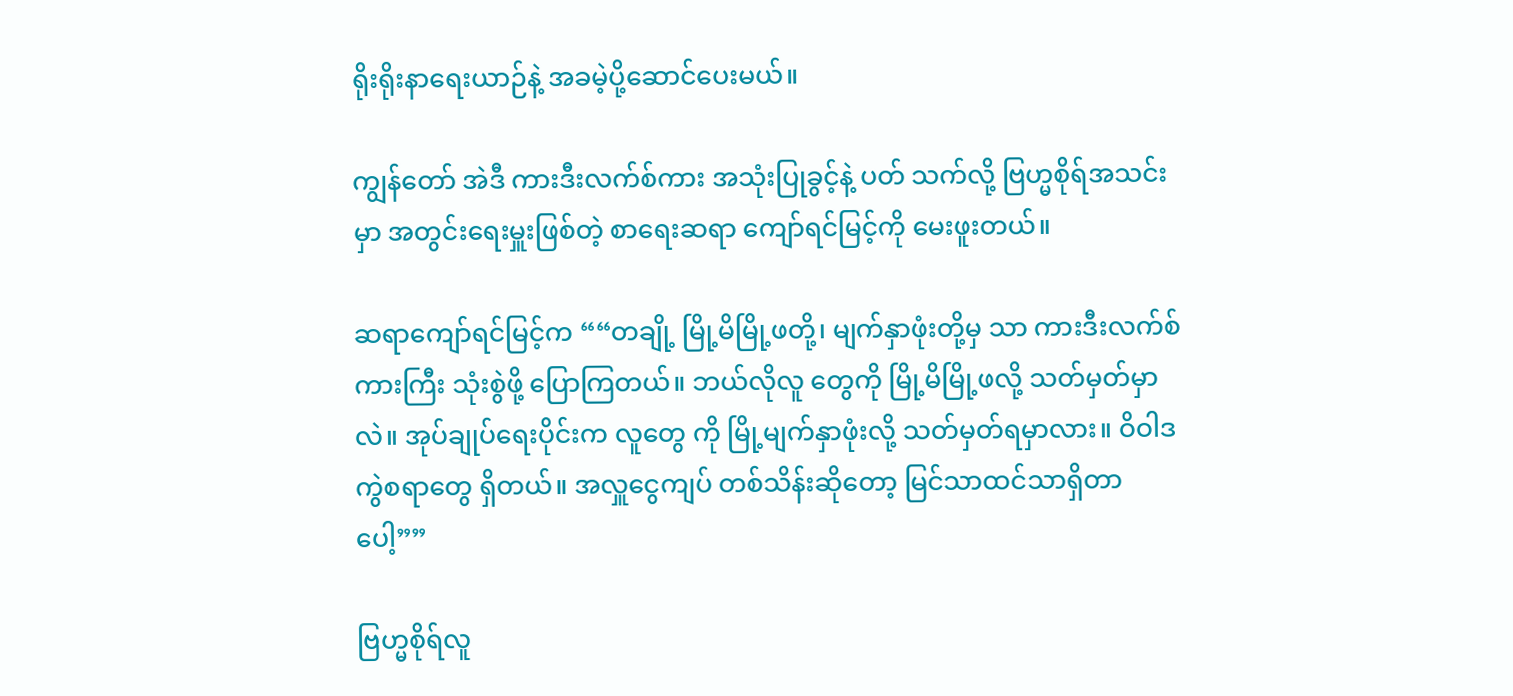ရိုးရိုးနာရေးယာဉ်နဲ့ အခမဲ့ပို့ဆောင်ပေးမယ်။

ကျွန်တော် အဲဒီ ကားဒီးလက်စ်ကား အသုံးပြုခွင့်နဲ့ ပတ် သက်လို့ ဗြဟ္မစိုရ်အသင်းမှာ အတွင်းရေးမှူးဖြစ်တဲ့ စာရေးဆရာ ကျော်ရင်မြင့်ကို မေးဖူးတယ်။

ဆရာကျော်ရင်မြင့်က ““တချို့ မြို့မိမြို့ဖတို့၊ မျက်နှာဖုံးတို့မှ သာ ကားဒီးလက်စ်ကားကြီး သုံးစွဲဖို့ ပြောကြတယ်။ ဘယ်လိုလူ တွေကို မြို့မိမြို့ဖလို့ သတ်မှတ်မှာလဲ။ အုပ်ချုပ်ရေးပိုင်းက လူတွေ ကို မြို့မျက်နှာဖုံးလို့ သတ်မှတ်ရမှာလား။ ဝိဝါဒကွဲစရာတွေ ရှိတယ်။ အလှူငွေကျပ် တစ်သိန်းဆိုတော့ မြင်သာထင်သာရှိတာပေါ့””

ဗြဟ္မစိုရ်လူ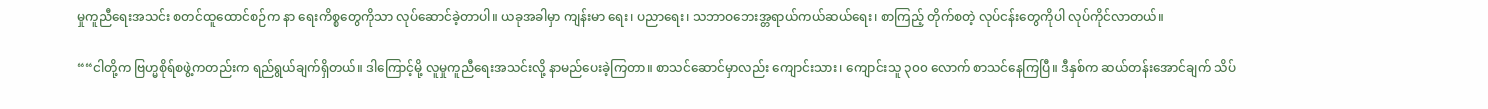မှုကူညီရေးအသင်း စတင်ထူထောင်စဉ်က နာ ရေးကိစ္စတွေကိုသာ လုပ်ဆောင်ခဲ့တာပါ။ ယခုအခါမှာ ကျန်းမာ ရေး၊ ပညာရေး၊ သဘာဝဘေးအ္တရာယ်ကယ်ဆယ်ရေး၊ စာကြည့် တိုက်စတဲ့ လုပ်ငန်းတွေကိုပါ လုပ်ကိုင်လာတယ်။

““ငါတို့က ဗြဟ္မစိုရ်စဖွဲ့ကတည်းက ရည်ရွယ်ချက်ရှိတယ်။ ဒါကြောင့်မို့ လူမှုကူညီရေးအသင်းလို့ နာမည်ပေးခဲ့ကြတာ။ စာသင်ဆောင်မှာလည်း ကျောင်းသား၊ ကျောင်းသူ ၃၀၀ လောက် စာသင်နေကြပြီ။ ဒီနှစ်က ဆယ်တန်းအောင်ချက် သိပ်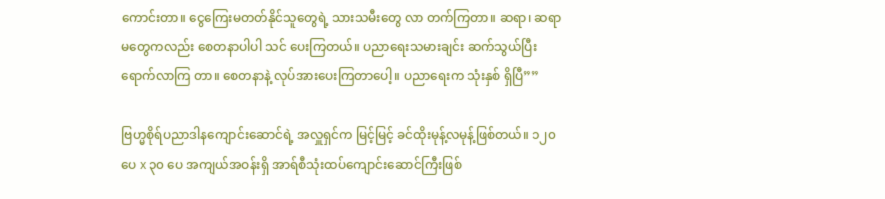ကောင်းတာ။ ငွေကြေးမတတ်နိုင်သူတွေရဲ့ သားသမီးတွေ လာ တက်ကြတာ။ ဆရာ၊ ဆရာမတွေကလည်း စေတနာပါပါ သင် ပေးကြတယ်။ ပညာရေးသမားချင်း ဆက်သွယ်ပြီး ရောက်လာကြ တာ။ စေတနာနဲ့ လုပ်အားပေးကြတာပေါ့။ ပညာရေးက သုံးနှစ် ရှိပြီ””

ဗြဟ္မစိုရ်ပညာဒါနကျောင်းဆောင်ရဲ့ အလှူရှင်က မြင့်မြင့် ခင်ထိုးမုန့်လမုန့်ဖြစ်တယ်။ ၁၂၀ ပေ x ၃၀ ပေ အကျယ်အဝန်းရှိ အာရ်စီသုံးထပ်ကျောင်းဆောင်ကြီးဖြစ်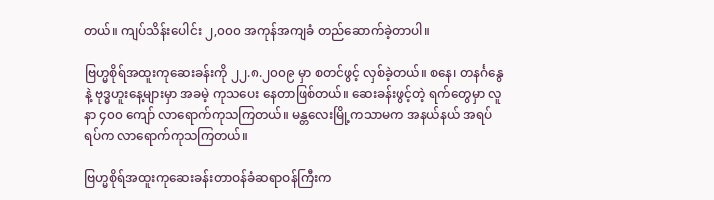တယ်။ ကျပ်သိန်းပေါင်း ၂,၀၀၀ အကုန်အကျခံ တည်ဆောက်ခဲ့တာပါ။

ဗြဟ္မစိုရ်အထူးကုဆေးခန်းကို ၂၂.၈.၂၀၀၉ မှာ စတင်ဖွင့် လှစ်ခဲ့တယ်။ စနေ၊ တနင်္ဂနွေနဲ့ ဗုဒ္ဓဟူးနေ့များမှာ အခမဲ့ ကုသပေး နေတာဖြစ်တယ်။ ဆေးခန်းဖွင့်တဲ့ ရက်တွေမှာ လူနာ ၄၀၀ ကျော် လာရောက်ကုသကြတယ်။ မန္တလေးမြို့ကသာမက အနယ်နယ် အရပ်ရပ်က လာရောက်ကုသကြတယ်။

ဗြဟ္မစိုရ်အထူးကုဆေးခန်းတာဝန်ခံဆရာဝန်ကြီးက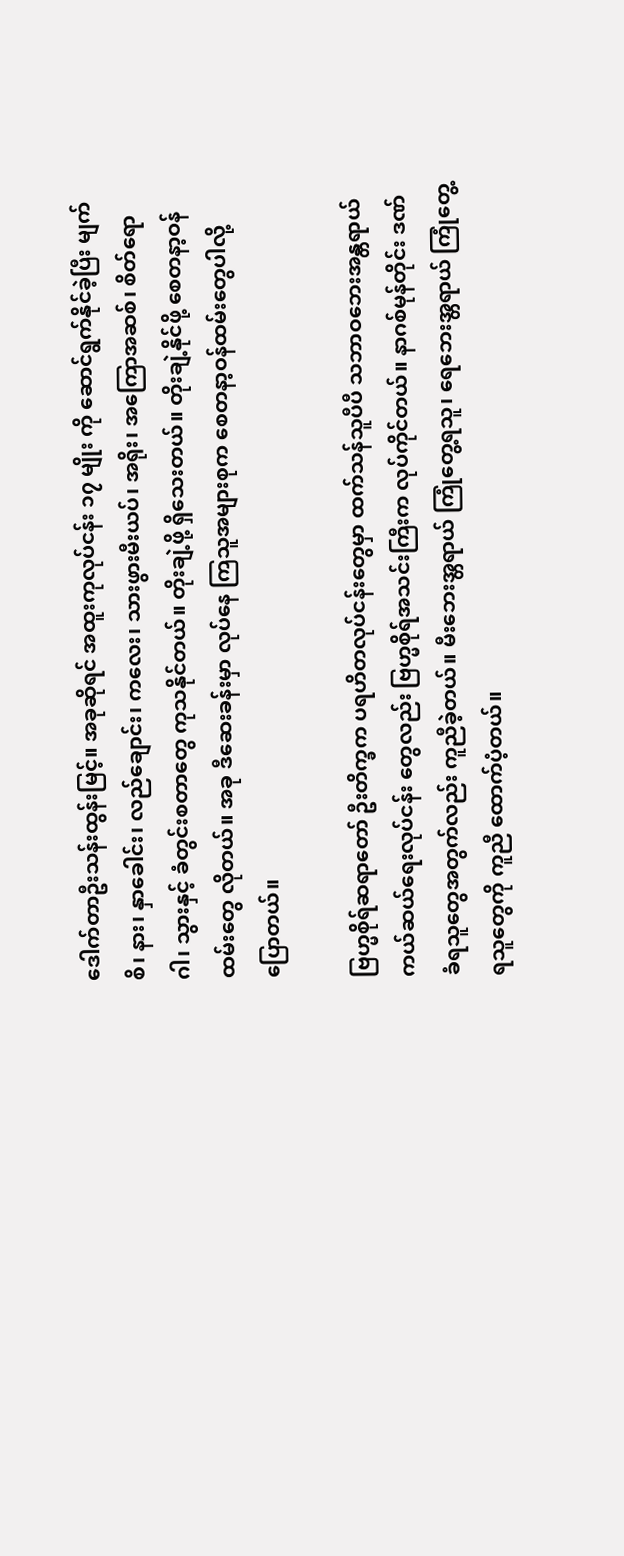ဒေါက်တာဦးသန်းထွန်းမြင့်။ အခုဆိုရင် အထူးကုလုပ်ငန်း ၁၇ မျိုး ကို ဆောင်ရွက်နိုင်ခဲ့ပြီး မျက်စိ၊ နား၊ နှာခေါင်း၊ လည်ချောင်း၊ ကလေး၊ သားဖွားမီးယပ်၊ အရိုး၊ အကြောအဆစ်၊ စိတ်ရောဂါ၊ သွားနှင့် ခံတွင်းစတာတွေ ကုသနိုင်တယ်။ တိုးချဲ့ဖို့ ရှိသေးတယ်။ တိုးချဲ့နိုင်ဖို့ စေတနာ့ဝန်ထမ်းတွေ လိုတယ်။ အခု ဒီဆေးခန်းမှာ လုပ်နေ ကြသူအများစုက စေတနာ့ဝန်ထမ်းတွေပါလို့ ပြောတယ်။

ဗြဟ္မစိုရ်ဆရာတော် ဦးတိက္ခက ပရဟိတလုပ်ငန်းတွေမှာ ထက်သန်သူပီပီ သဘာဝဘေးအန္တရာယ်ကယ်ဆယ်ရေးလုပ်ငန်း တွေလည်း ဗြဟ္မစိုရ်အသင်းကြီးက လုပ်ကိုင်တယ်။ နာဂစ်မုန်တိုင်း ဒဏ်ခံရသူတွေအတွက်လည်း ကူညီခဲ့တယ်။ မီးဘေးအ္တရာယ် ကြုံတွေ့ရသူ၊ ရေဘေးအ္တရာယ် ကြုံတွေ့ရသူတွေကို ကူညီ ထောက်ပံ့တယ်။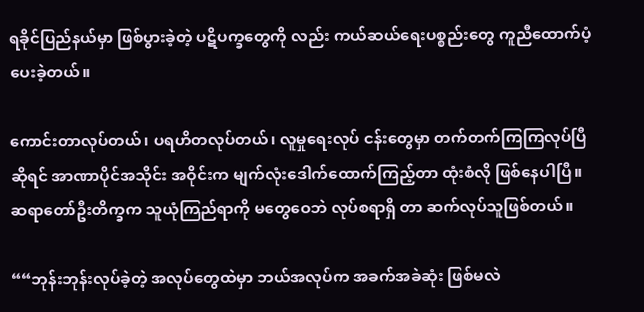ရခိုင်ပြည်နယ်မှာ ဖြစ်ပွားခဲ့တဲ့ ပဋိပက္ခတွေကို လည်း ကယ်ဆယ်ရေးပစ္စည်းတွေ ကူညီထောက်ပံ့ပေးခဲ့တယ်။

ကောင်းတာလုပ်တယ်၊ ပရဟိတလုပ်တယ်၊ လူမှုရေးလုပ် ငန်းတွေမှာ တက်တက်ကြကြလုပ်ပြီဆိုရင် အာဏာပိုင်အသိုင်း အဝိုင်းက မျက်လုံးဒေါက်ထောက်ကြည့်တာ ထုံးစံလို ဖြစ်နေပါပြီ။ ဆရာတော်ဦးတိက္ခက သူယုံကြည်ရာကို မတွေဝေဘဲ လုပ်စရာရှိ တာ ဆက်လုပ်သူဖြစ်တယ်။

““ဘုန်းဘုန်းလုပ်ခဲ့တဲ့ အလုပ်တွေထဲမှာ ဘယ်အလုပ်က အခက်အခဲဆုံး ဖြစ်မလဲ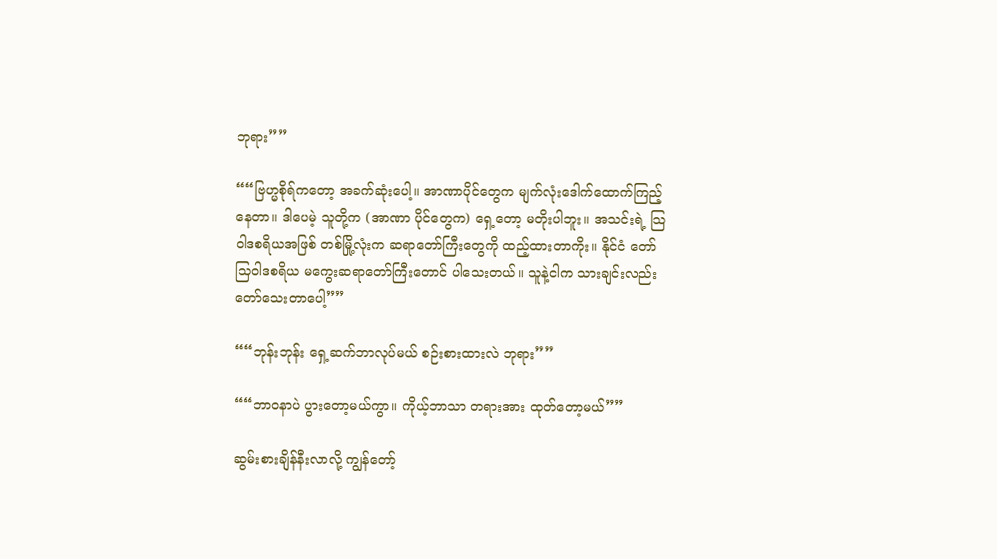ဘုရား””

““ဗြဟ္မစိုရ်ကတော့ အခက်ဆုံးပေါ့။ အာဏာပိုင်တွေက မျက်လုံးဒေါက်ထောက်ကြည့်နေတာ။ ဒါပေမဲ့ သူတို့က (အာဏာ ပိုင်တွေက) ရှေ့တော့ မတိုးပါဘူး။ အသင်းရဲ့ သြဝါဒစရိယအဖြစ် တစ်မြို့လုံးက ဆရာတော်ကြီးတွေကို ထည့်ထားတာကိုး။ နိုင်ငံ တော်သြဝါဒစရိယ မကွေးဆရာတော်ကြီးတောင် ပါသေးတယ်။ သူနဲ့ငါက သားချင်းလည်း တော်သေးတာပေါ့””

““ဘုန်းဘုန်း ရှေ့ဆက်ဘာလုပ်မယ် စဉ်းစားထားလဲ ဘုရား””

““ဘာဝနာပဲ ပွားတော့မယ်ကွာ။ ကိုယ့်ဘာသာ တရားအား ထုတ်တော့မယ်””

ဆွမ်းစားချိန်နီးလာလို့ ကျွန်တော့်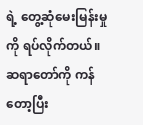ရဲ့ တွေ့ဆုံမေးမြန်းမှုကို ရပ်လိုက်တယ်။ ဆရာတော်ကို ကန်တော့ပြီး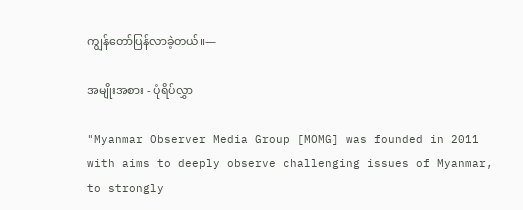ကျွန်တော်ပြန်လာခဲ့တယ်။—

အမျိုးအစား - ပုံရိပ်လွှာ

"Myanmar Observer Media Group [MOMG] was founded in 2011 with aims to deeply observe challenging issues of Myanmar, to strongly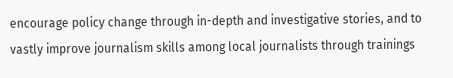encourage policy change through in-depth and investigative stories, and to vastly improve journalism skills among local journalists through trainings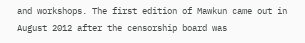and workshops. The first edition of Mawkun came out in August 2012 after the censorship board was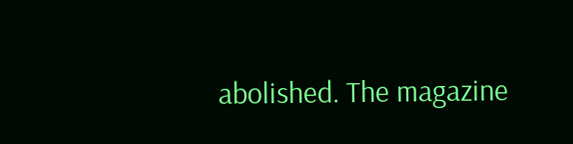abolished. The magazine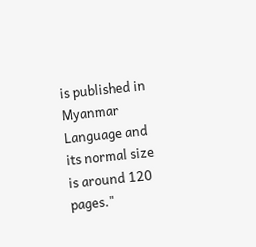is published in Myanmar Language and its normal size is around 120 pages."